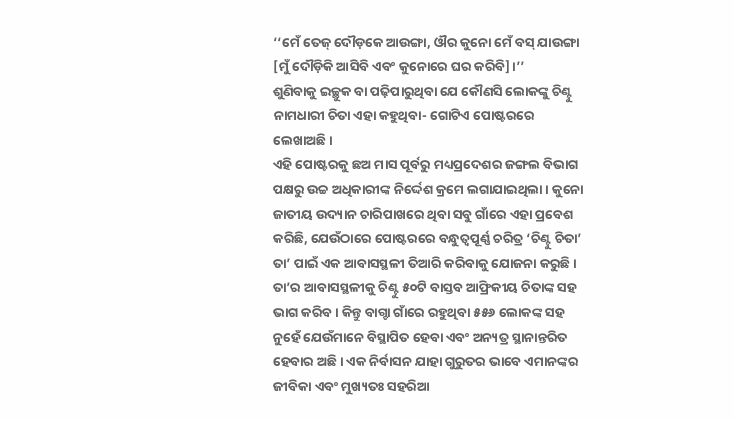‘‘ମେଁ ତେଜ୍ ଦୌଡ଼କେ ଆଉଙ୍ଗା, ଔର କୁନୋ ମେଁ ବସ୍ ଯାଉଙ୍ଗା [ମୁଁ ଦୌଡ଼ିକି ଆସିବି ଏବଂ କୁନୋରେ ଘର କରିବି]।’’
ଶୁଣିବାକୁ ଇଚ୍ଛୁକ ବା ପଢ଼ିପାରୁଥିବା ଯେ କୌଣସି ଲୋକଙ୍କୁ ଚିଣ୍ଟୁ ନାମଧାରୀ ଚିତା ଏହା କହୁଥିବା- ଗୋଟିଏ ପୋଷ୍ଟରରେ ଲେଖାଅଛି।
ଏହି ପୋଷ୍ଟରକୁ ଛଅ ମାସ ପୂର୍ବରୁ ମଧ୍ୟପ୍ରଦେଶର ଜଙ୍ଗଲ ବିଭାଗ ପକ୍ଷରୁ ଉଚ୍ଚ ଅଧିକାରୀଙ୍କ ନିର୍ଦ୍ଦେଶ କ୍ରମେ ଲଗାଯାଇଥିଲା । କୁନୋ ଜାତୀୟ ଉଦ୍ୟାନ ଚାରିପାଖରେ ଥିବା ସବୁ ଗାଁରେ ଏହା ପ୍ରବେଶ କରିଛି, ଯେଉଁଠାରେ ପୋଷ୍ଟରରେ ବନ୍ଧୁତ୍ୱପୂର୍ଣ୍ଣ ଚରିତ୍ର ‘ଚିଣ୍ଟୁ ଚିତା’ ତା’ ପାଇଁ ଏକ ଆବାସସ୍ଥଳୀ ତିଆରି କରିବାକୁ ଯୋଜନା କରୁଛି ।
ତା’ର ଆବାସସ୍ଥଳୀକୁ ଚିଣ୍ଟୁ ୫୦ଟି ବାସ୍ତବ ଆଫ୍ରିକୀୟ ଚିତାଙ୍କ ସହ ଭାଗ କରିବ । କିନ୍ତୁ ବାଗ୍ଚା ଗାଁରେ ରହୁଥିବା ୫୫୬ ଲୋକଙ୍କ ସହ ନୁହେଁ ଯେଉଁମାନେ ବିସ୍ଥାପିତ ହେବା ଏବଂ ଅନ୍ୟତ୍ର ସ୍ଥାନାନ୍ତରିତ ହେବାର ଅଛି । ଏକ ନିର୍ବାସନ ଯାହା ଗୁରୁତର ଭାବେ ଏମାନଙ୍କର ଜୀବିକା ଏବଂ ମୁଖ୍ୟତଃ ସହରିଆ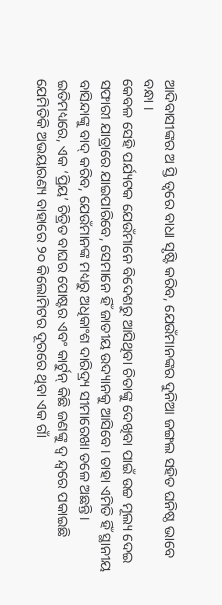ଆଦିବାସୀଙ୍କର ଅ ସ୍ତି ତ୍ୱରେ ବାଧା ସୃଷ୍ଟି କରିବ, ଯେଉଁମାନଙ୍କର ଦୁନିଆ ଜଙ୍ଗଲ ସହିତ ଘନିଷ୍ଠ ଭାବେ ବନ୍ଧା ।
କେବଳ ସେହି ପର୍ଯ୍ୟଟକ ଯେଉଁମାନେ ବିଦେଶରୁ ଆସିଥିବା ଚିତାଙ୍କୁ ଦେଖିବା ପାଇଁ ଉଚ୍ଚ ମୂଲ୍ୟ ଦେଇ ସଫାରୀ ଯାତ୍ରାରେ ଯାଇପାରିବେ, ସେମାନେ ହିଁ ଜାତୀୟ ଉଦ୍ୟାନକୁ ଆସିବେ। ତାହା ଏମିତି ହିଁ ସ୍ଥାନୀୟ ବାସିନ୍ଦାଙ୍କୁ ବାଦ୍ କରିବ, ଯେଉଁମାନଙ୍କ ମଧ୍ୟରୁ ଅଧିକାଂଶ ଦାରିଦ୍ର୍ୟ ସୀମାରେଖା ତଳେ ଅଛନ୍ତି।
ଇତିମଧ୍ୟରେ, ଏକ ‘ପ୍ରିୟ’ ଚିତ୍ରିତ ବାଘର ପୋଷ୍ଟର ଏବଂ କାର୍ଟୁନ୍ କିଛି ଜଣଙ୍କୁ ଦ୍ୱ ନ୍ଦ୍ୱରେ ପକାଇଛି ଯେମିତିକି ଅଭୟାରଣ୍ୟ ବାହାରେ ୨୦ କିଲୋମିଟର ଦୂରରେ ଥିବା ଏକ ଗାଁ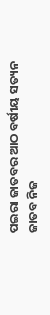ପଇରା ଜାତବର ଆଠ ବର୍ଷୀୟ ସତ୍ୟନ ଜାତବ ନିଜ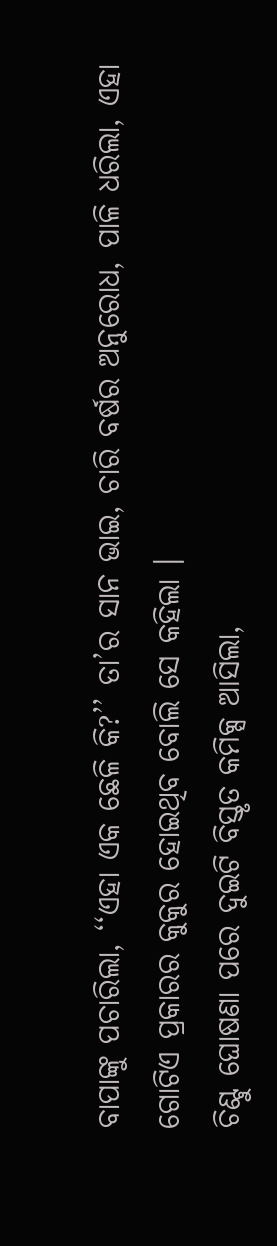ବାପାଙ୍କୁ ପଚାରିଲା, ‘‘ଏହା ଏକ ଛେଳି କି?’’ ତା’ର ସାନ ଭାଇ, ଚାରି ବର୍ଷର ଅନୁରୋଧ, ପାଳି ଧରିଲା, ଏହା ଗୋଟିଏ ପ୍ରକାରର କୁକୁର ହୋଇଥିବ ବୋଲି ସେ କହିଲା ।
ଚିଣ୍ଟୁ ଘୋଷଣା ପରେ ଦୁଇଟି ବିସ୍ତୃତ କମିକ୍ସ ଆସିଲା,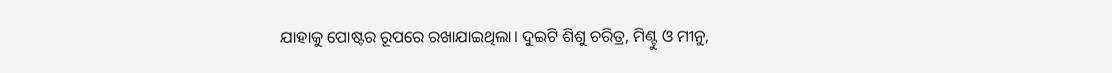ଯାହାକୁ ପୋଷ୍ଟର ରୂପରେ ରଖାଯାଇଥିଲା। ଦୁଇଟି ଶିଶୁ ଚରିତ୍ର, ମିଣ୍ଟୁ ଓ ମୀନୁ,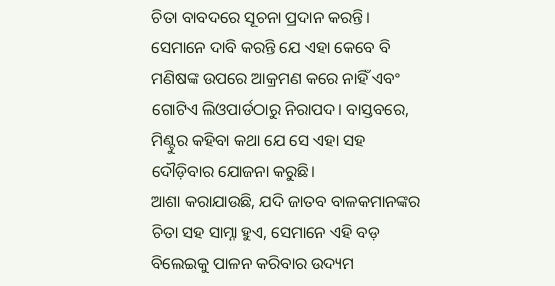ଚିତା ବାବଦରେ ସୂଚନା ପ୍ରଦାନ କରନ୍ତି। ସେମାନେ ଦାବି କରନ୍ତି ଯେ ଏହା କେବେ ବି ମଣିଷଙ୍କ ଉପରେ ଆକ୍ରମଣ କରେ ନାହିଁ ଏବଂ ଗୋଟିଏ ଲିଓପାର୍ଡଠାରୁ ନିରାପଦ। ବାସ୍ତବରେ, ମିଣ୍ଟୁର କହିବା କଥା ଯେ ସେ ଏହା ସହ ଦୌଡ଼ିବାର ଯୋଜନା କରୁଛି।
ଆଶା କରାଯାଉଛି, ଯଦି ଜାତବ ବାଳକମାନଙ୍କର ଚିତା ସହ ସାମ୍ନା ହୁଏ, ସେମାନେ ଏହି ବଡ଼ ବିଲେଇକୁ ପାଳନ କରିବାର ଉଦ୍ୟମ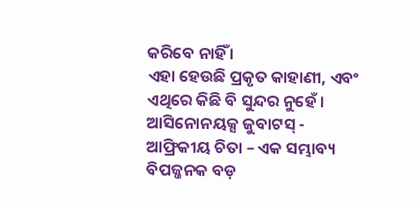କରିବେ ନାହିଁ ।
ଏହା ହେଉଛି ପ୍ରକୃତ କାହାଣୀ, ଏବଂ ଏଥିରେ କିଛି ବି ସୁନ୍ଦର ନୁହେଁ ।
ଆସିନୋନୟକ୍ସ ଜୁବାଟସ୍ - ଆଫ୍ରିକୀୟ ଚିତା – ଏକ ସମ୍ଭାବ୍ୟ ବିପଜ୍ଜନକ ବଡ଼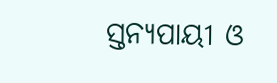ସ୍ତନ୍ୟପାୟୀ ଓ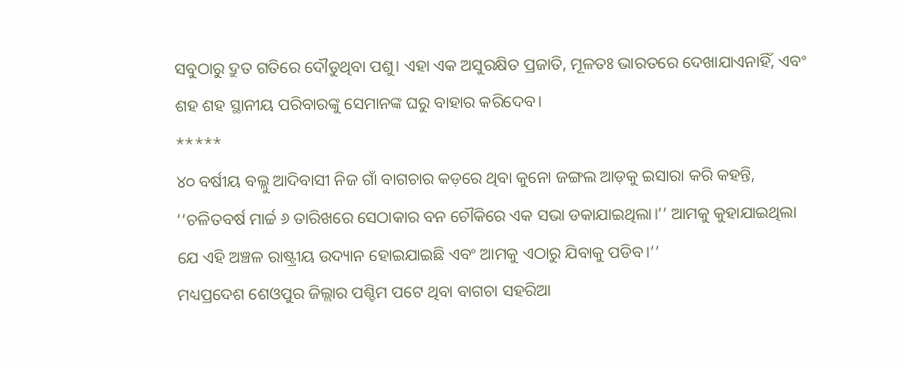ସବୁଠାରୁ ଦ୍ରୁତ ଗତିରେ ଦୌଡୁଥିବା ପଶୁ। ଏହା ଏକ ଅସୁରକ୍ଷିତ ପ୍ରଜାତି, ମୂଳତଃ ଭାରତରେ ଦେଖାଯାଏନାହିଁ, ଏବଂ ଶହ ଶହ ସ୍ଥାନୀୟ ପରିବାରଙ୍କୁ ସେମାନଙ୍କ ଘରୁ ବାହାର କରିଦେବ।
*****
୪୦ ବର୍ଷୀୟ ବଲ୍ଲୁ ଆଦିବାସୀ ନିଜ ଗାଁ ବାଗଚାର କଡ଼ରେ ଥିବା କୁନୋ ଜଙ୍ଗଲ ଆଡ଼କୁ ଇସାରା କରି କହନ୍ତି, ‘‘ଚଳିତବର୍ଷ ମାର୍ଚ୍ଚ ୬ ତାରିଖରେ ସେଠାକାର ବନ ଚୌକିରେ ଏକ ସଭା ଡକାଯାଇଥିଲା।’’ ଆମକୁ କୁହାଯାଇଥିଲା ଯେ ଏହି ଅଞ୍ଚଳ ରାଷ୍ଟ୍ରୀୟ ଉଦ୍ୟାନ ହୋଇଯାଇଛି ଏବଂ ଆମକୁ ଏଠାରୁ ଯିବାକୁ ପଡିବ।’’
ମଧ୍ୟପ୍ରଦେଶ ଶେଓପୁର ଜିଲ୍ଲାର ପଶ୍ଚିମ ପଟେ ଥିବା ବାଗଚା ସହରିଆ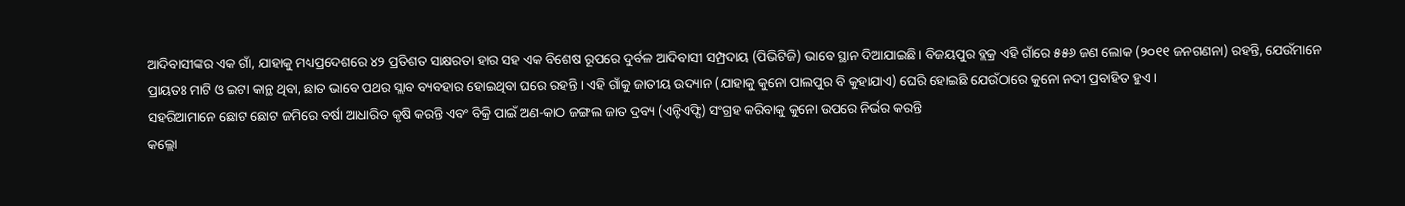ଆଦିବାସୀଙ୍କର ଏକ ଗାଁ, ଯାହାକୁ ମଧ୍ୟପ୍ରଦେଶରେ ୪୨ ପ୍ରତିଶତ ସାକ୍ଷରତା ହାର ସହ ଏକ ବିଶେଷ ରୂପରେ ଦୁର୍ବଳ ଆଦିବାସୀ ସମ୍ପ୍ରଦାୟ (ପିଭିଟିଜି) ଭାବେ ସ୍ଥାନ ଦିଆଯାଇଛି। ବିଜୟପୁର ବ୍ଲକ୍ର ଏହି ଗାଁରେ ୫୫୬ ଜଣ ଲୋକ (୨୦୧୧ ଜନଗଣନା) ରହନ୍ତି, ଯେଉଁମାନେ ପ୍ରାୟତଃ ମାଟି ଓ ଇଟା କାନ୍ଥ ଥିବା, ଛାତ ଭାବେ ପଥର ସ୍ଲାବ ବ୍ୟବହାର ହୋଇଥିବା ଘରେ ରହନ୍ତି । ଏହି ଗାଁକୁ ଜାତୀୟ ଉଦ୍ୟାନ (ଯାହାକୁ କୁନୋ ପାଲପୁର ବି କୁହାଯାଏ) ଘେରି ହୋଇଛି ଯେଉଁଠାରେ କୁନୋ ନଦୀ ପ୍ରବାହିତ ହୁଏ ।
ସହରିଆମାନେ ଛୋଟ ଛୋଟ ଜମିରେ ବର୍ଷା ଆଧାରିତ କୃଷି କରନ୍ତି ଏବଂ ବିକ୍ରି ପାଇଁ ଅଣ-କାଠ ଜଙ୍ଗଲ ଜାତ ଦ୍ରବ୍ୟ (ଏନ୍ଟିଏଫ୍ପି) ସଂଗ୍ରହ କରିବାକୁ କୁନୋ ଉପରେ ନିର୍ଭର କରନ୍ତି
କଲ୍ଲୋ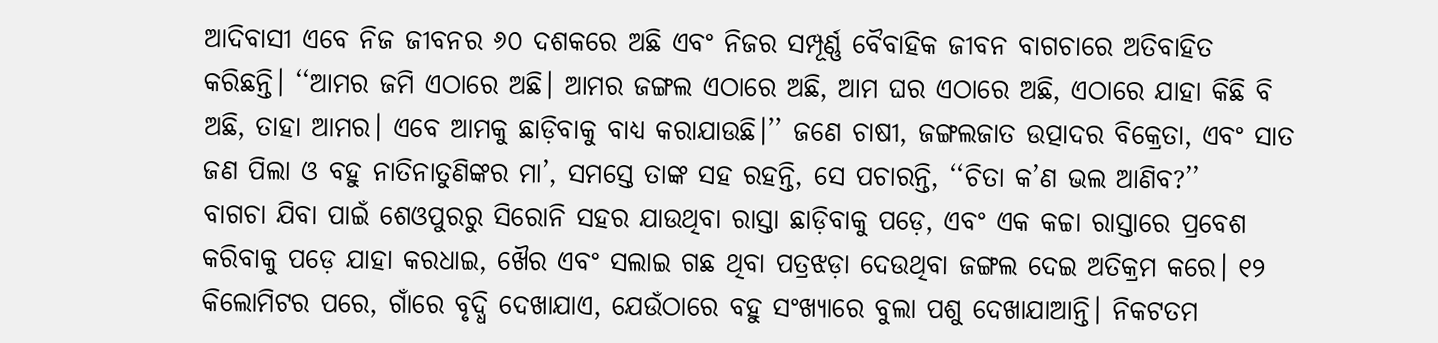ଆଦିବାସୀ ଏବେ ନିଜ ଜୀବନର ୬୦ ଦଶକରେ ଅଛି ଏବଂ ନିଜର ସମ୍ପୂର୍ଣ୍ଣ ବୈବାହିକ ଜୀବନ ବାଗଚାରେ ଅତିବାହିତ କରିଛନ୍ତି। ‘‘ଆମର ଜମି ଏଠାରେ ଅଛି। ଆମର ଜଙ୍ଗଲ ଏଠାରେ ଅଛି, ଆମ ଘର ଏଠାରେ ଅଛି, ଏଠାରେ ଯାହା କିଛି ବି ଅଛି, ତାହା ଆମର। ଏବେ ଆମକୁ ଛାଡ଼ିବାକୁ ବାଧ୍ୟ କରାଯାଉଛି।’’ ଜଣେ ଚାଷୀ, ଜଙ୍ଗଲଜାତ ଉତ୍ପାଦର ବିକ୍ରେତା, ଏବଂ ସାତ ଜଣ ପିଲା ଓ ବହୁ ନାତିନାତୁଣିଙ୍କର ମା’, ସମସ୍ତେ ତାଙ୍କ ସହ ରହନ୍ତି, ସେ ପଚାରନ୍ତି, ‘‘ଚିତା କ’ଣ ଭଲ ଆଣିବ?’’
ବାଗଚା ଯିବା ପାଇଁ ଶେଓପୁରରୁ ସିରୋନି ସହର ଯାଉଥିବା ରାସ୍ତା ଛାଡ଼ିବାକୁ ପଡ଼େ, ଏବଂ ଏକ କଚ୍ଚା ରାସ୍ତାରେ ପ୍ରବେଶ କରିବାକୁ ପଡ଼େ ଯାହା କରଧାଇ, ଖୈର ଏବଂ ସଲାଇ ଗଛ ଥିବା ପତ୍ରଝଡ଼ା ଦେଉଥିବା ଜଙ୍ଗଲ ଦେଇ ଅତିକ୍ରମ କରେ। ୧୨ କିଲୋମିଟର ପରେ, ଗାଁରେ ବୃଦ୍ଧି ଦେଖାଯାଏ, ଯେଉଁଠାରେ ବହୁ ସଂଖ୍ୟାରେ ବୁଲା ପଶୁ ଦେଖାଯାଆନ୍ତି। ନିକଟତମ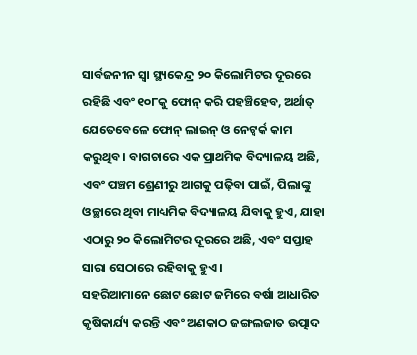ସାର୍ବଜନୀନ ସ୍ୱା ସ୍ଥ୍ୟକେନ୍ଦ୍ର ୨୦ କିଲୋମିଟର ଦୂରରେ ରହିଛି ଏବଂ ୧୦୮କୁ ଫୋନ୍ କରି ପହଞ୍ଚିହେବ, ଅର୍ଥାତ୍ ଯେତେବେଳେ ଫୋନ୍ ଲାଇନ୍ ଓ ନେଟ୍ୱର୍କ କାମ କରୁଥିବ। ବାଗଚାରେ ଏକ ପ୍ରାଥମିକ ବିଦ୍ୟାଳୟ ଅଛି, ଏବଂ ପଞ୍ଚମ ଶ୍ରେଣୀରୁ ଆଗକୁ ପଢ଼ିବା ପାଇଁ, ପିଲାଙ୍କୁ ଓଚ୍ଛାରେ ଥିବା ମାଧ୍ୟମିକ ବିଦ୍ୟାଳୟ ଯିବାକୁ ହୁଏ, ଯାହା ଏଠାରୁ ୨୦ କିଲୋମିଟର ଦୂରରେ ଅଛି, ଏବଂ ସପ୍ତାହ ସାରା ସେଠାରେ ରହିବାକୁ ହୁଏ।
ସହରିଆମାନେ ଛୋଟ ଛୋଟ ଜମିରେ ବର୍ଷା ଆଧାରିତ କୃଷିକାର୍ଯ୍ୟ କରନ୍ତି ଏବଂ ଅଣକାଠ ଜଙ୍ଗଲଜାତ ଉତ୍ପାଦ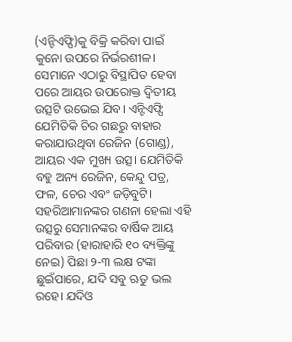(ଏନ୍ଟିଏଫ୍ପି)କୁ ବିକ୍ରି କରିବା ପାଇଁ କୁନୋ ଉପରେ ନିର୍ଭରଶୀଳ। ସେମାନେ ଏଠାରୁ ବିସ୍ଥାପିତ ହେବା ପରେ ଆୟର ଉପରୋକ୍ତ ଦ୍ୱିତୀୟ ଉତ୍ସଟି ଉଭେଇ ଯିବ। ଏନ୍ଟିଏଫ୍ପି ଯେମିତିକି ଚିର ଗଛରୁ ବାହାର କରାଯାଉଥିବା ରେଜିନ (ଗୋଣ୍ଡ), ଆୟର ଏକ ମୁଖ୍ୟ ଉତ୍ସ। ଯେମିତିକି ବହୁ ଅନ୍ୟ ରେଜିନ, କେନ୍ଦୁ ପତ୍ର, ଫଳ, ଚେର ଏବଂ ଜଡ଼ିବୁଟି। ସହରିଆମାନଙ୍କର ଗଣନା ହେଲା ଏହି ଉତ୍ସରୁ ସେମାନଙ୍କର ବାର୍ଷିକ ଆୟ ପରିବାର (ହାରାହାରି ୧୦ ବ୍ୟକ୍ତିଙ୍କୁ ନେଇ) ପିଛା ୨-୩ ଲକ୍ଷ ଟଙ୍କା ଛୁଇଁପାରେ, ଯଦି ସବୁ ଋତୁ ଭଲ ରହେ। ଯଦିଓ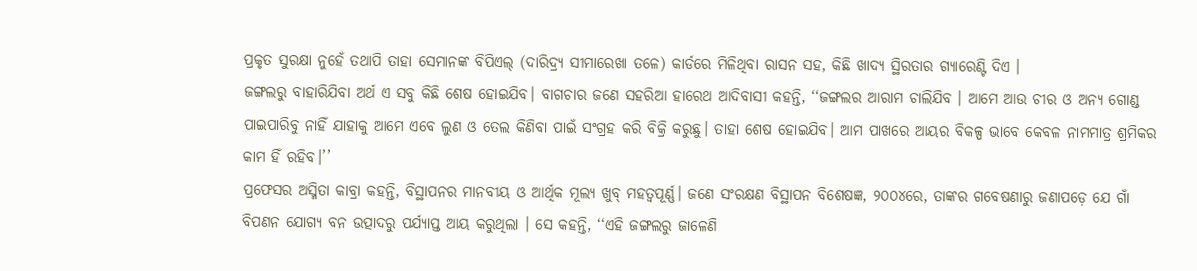ପ୍ରକୃତ ସୁରକ୍ଷା ନୁହେଁ ତଥାପି ତାହା ସେମାନଙ୍କ ବିପିଏଲ୍ (ଦାରିଦ୍ର୍ୟ ସୀମାରେଖା ତଳେ) କାର୍ଡରେ ମିଳିଥିବା ରାସନ ସହ, କିଛି ଖାଦ୍ୟ ସ୍ଥିରତାର ଗ୍ୟାରେଣ୍ଟି ଦିଏ ।
ଜଙ୍ଗଲରୁ ବାହାରିଯିବା ଅର୍ଥ ଏ ସବୁ କିଛି ଶେଷ ହୋଇଯିବ। ବାଗଚାର ଜଣେ ସହରିଆ ହାରେଥ ଆଦିବାସୀ କହନ୍ତି, ‘‘ଜଙ୍ଗଲର ଆରାମ ଚାଲିଯିବ । ଆମେ ଆଉ ଚୀର ଓ ଅନ୍ୟ ଗୋଣ୍ଡ ପାଇପାରିବୁ ନାହିଁ ଯାହାକୁ ଆମେ ଏବେ ଲୁଣ ଓ ତେଲ କିଣିବା ପାଇଁ ସଂଗ୍ରହ କରି ବିକ୍ରି କରୁଛୁ। ତାହା ଶେଷ ହୋଇଯିବ। ଆମ ପାଖରେ ଆୟର ବିକଳ୍ପ ଭାବେ କେବଳ ନାମମାତ୍ର ଶ୍ରମିକର କାମ ହିଁ ରହିବ।’’
ପ୍ରଫେସର ଅସ୍ମିତା କାବ୍ରା କହନ୍ତି, ବିସ୍ଥାପନର ମାନବୀୟ ଓ ଆର୍ଥିକ ମୂଲ୍ୟ ଖୁବ୍ ମହତ୍ୱପୂର୍ଣ୍ଣ। ଜଣେ ସଂରକ୍ଷଣ ବିସ୍ଥାପନ ବିଶେଷଜ୍ଞ, ୨୦୦୪ରେ, ତାଙ୍କର ଗବେଷଣାରୁ ଜଣାପଡ଼େ ଯେ ଗାଁ ବିପଣନ ଯୋଗ୍ୟ ବନ ଉତ୍ପାଦରୁ ପର୍ଯ୍ୟାପ୍ତ ଆୟ କରୁଥିଲା । ସେ କହନ୍ତି, ‘‘ଏହି ଜଙ୍ଗଲରୁ ଜାଳେଣି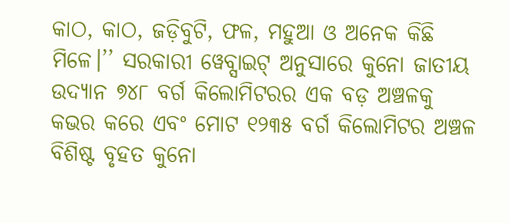କାଠ, କାଠ, ଜଡ଼ିବୁଟି, ଫଳ, ମହୁଆ ଓ ଅନେକ କିଛି ମିଳେ।’’ ସରକାରୀ ୱେବ୍ସାଇଟ୍ ଅନୁସାରେ କୁନୋ ଜାତୀୟ ଉଦ୍ୟାନ ୭୪୮ ବର୍ଗ କିଲୋମିଟରର ଏକ ବଡ଼ ଅଞ୍ଚଳକୁ କଭର କରେ ଏବଂ ମୋଟ ୧୨୩୫ ବର୍ଗ କିଲୋମିଟର ଅଞ୍ଚଳ ବିଶିଷ୍ଟ ବୃହତ କୁନୋ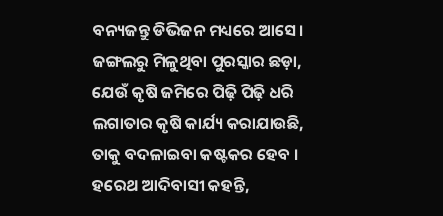ବନ୍ୟଜନ୍ତୁ ଡିଭିଜନ ମଧ୍ୟରେ ଆସେ।
ଜଙ୍ଗଲରୁ ମିଳୁଥିବା ପୁରସ୍କାର ଛଡ଼ା, ଯେଉଁ କୃଷି ଜମିରେ ପିଢ଼ି ପିଢ଼ି ଧରି ଲଗାତାର କୃଷି କାର୍ଯ୍ୟ କରାଯାଉଛି, ତାକୁ ବଦଳାଇବା କଷ୍ଟକର ହେବ । ହରେଥ ଆଦିବାସୀ କହନ୍ତି,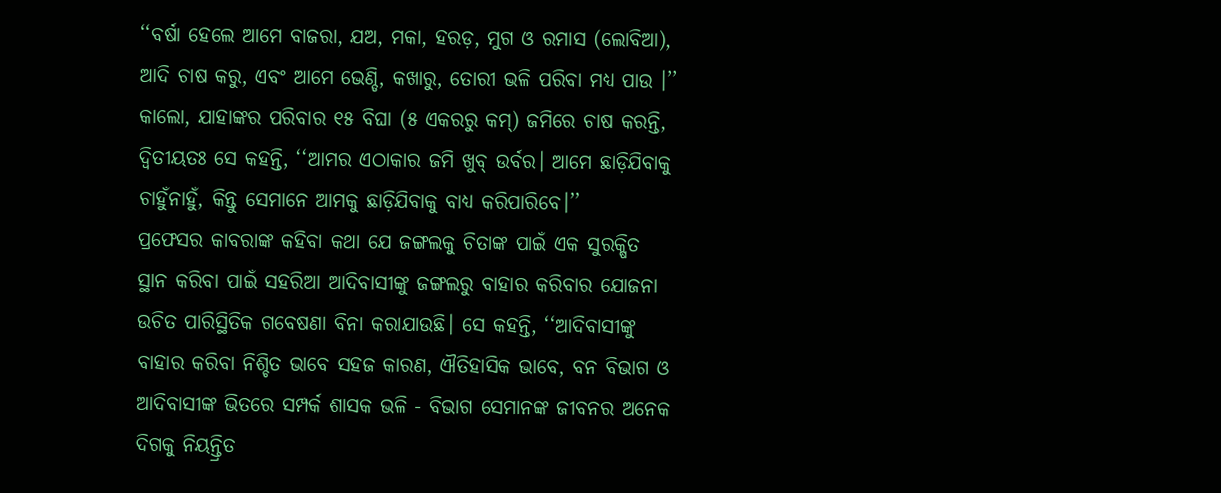‘‘ବର୍ଷା ହେଲେ ଆମେ ବାଜରା, ଯଅ, ମକା, ହରଡ଼, ମୁଗ ଓ ରମାସ (ଲୋବିଆ), ଆଦି ଚାଷ କରୁ, ଏବଂ ଆମେ ଭେଣ୍ଡି, କଖାରୁ, ତୋରୀ ଭଳି ପରିବା ମଧ୍ୟ ପାଉ ।’’
କାଲୋ, ଯାହାଙ୍କର ପରିବାର ୧୫ ବିଘା (୫ ଏକରରୁ କମ୍) ଜମିରେ ଚାଷ କରନ୍ତି, ଦ୍ଵିତୀୟତଃ ସେ କହନ୍ତି, ‘‘ଆମର ଏଠାକାର ଜମି ଖୁବ୍ ଉର୍ବର। ଆମେ ଛାଡ଼ିଯିବାକୁ ଚାହୁଁନାହୁଁ, କିନ୍ତୁ ସେମାନେ ଆମକୁ ଛାଡ଼ିଯିବାକୁ ବାଧ୍ୟ କରିପାରିବେ।’’
ପ୍ରଫେସର କାବରାଙ୍କ କହିବା କଥା ଯେ ଜଙ୍ଗଲକୁ ଚିତାଙ୍କ ପାଇଁ ଏକ ସୁରକ୍ଷିତ ସ୍ଥାନ କରିବା ପାଇଁ ସହରିଆ ଆଦିବାସୀଙ୍କୁ ଜଙ୍ଗଲରୁ ବାହାର କରିବାର ଯୋଜନା ଉଚିତ ପାରିସ୍ଥିତିକ ଗବେଷଣା ବିନା କରାଯାଉଛି। ସେ କହନ୍ତି, ‘‘ଆଦିବାସୀଙ୍କୁ ବାହାର କରିବା ନିଶ୍ଚିତ ଭାବେ ସହଜ କାରଣ, ଐତିହାସିକ ଭାବେ, ବନ ବିଭାଗ ଓ ଆଦିବାସୀଙ୍କ ଭିତରେ ସମ୍ପର୍କ ଶାସକ ଭଳି - ବିଭାଗ ସେମାନଙ୍କ ଜୀବନର ଅନେକ ଦିଗକୁ ନିୟନ୍ତ୍ରିତ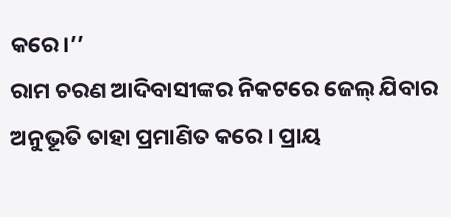କରେ।’’
ରାମ ଚରଣ ଆଦିବାସୀଙ୍କର ନିକଟରେ ଜେଲ୍ ଯିବାର ଅନୁଭୂତି ତାହା ପ୍ରମାଣିତ କରେ । ପ୍ରାୟ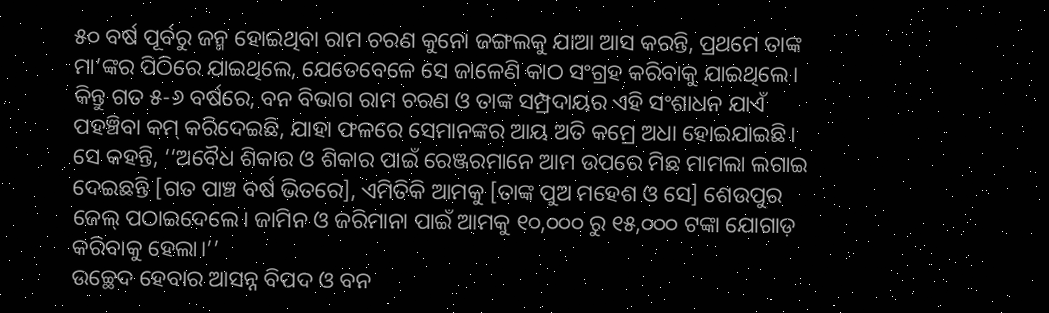୫୦ ବର୍ଷ ପୂର୍ବରୁ ଜନ୍ମ ହୋଇଥିବା ରାମ ଚରଣ କୁନୋ ଜଙ୍ଗଲକୁ ଯାଆ ଆସ କରନ୍ତି, ପ୍ରଥମେ ତାଙ୍କ ମା’ଙ୍କର ପିଠିରେ ଯାଇଥିଲେ, ଯେତେବେଳେ ସେ ଜାଳେଣି କାଠ ସଂଗ୍ରହ କରିବାକୁ ଯାଇଥିଲେ। କିନ୍ତୁ ଗତ ୫-୬ ବର୍ଷରେ, ବନ ବିଭାଗ ରାମ ଚରଣ ଓ ତାଙ୍କ ସମ୍ପ୍ରଦାୟର ଏହି ସଂଶାଧନ ଯାଏଁ ପହଞ୍ଚିବା କମ୍ କରିଦେଇଛି, ଯାହା ଫଳରେ ସେମାନଙ୍କର ଆୟ ଅତି କମ୍ରେ ଅଧା ହୋଇଯାଇଛି। ସେ କହନ୍ତି, ‘‘ଅବୈଧ ଶିକାର ଓ ଶିକାର ପାଇଁ ରେଞ୍ଜରମାନେ ଆମ ଉପରେ ମିଛ ମାମଲା ଲଗାଇ ଦେଇଛନ୍ତି [ଗତ ପାଞ୍ଚ ବର୍ଷ ଭିତରେ], ଏମିତିକି ଆମକୁ [ତାଙ୍କ ପୁଅ ମହେଶ ଓ ସେ] ଶେଉପୁର ଜେଲ୍ ପଠାଇଦେଲେ। ଜାମିନ ଓ ଜରିମାନା ପାଇଁ ଆମକୁ ୧୦,୦୦୦ ରୁ ୧୫,୦୦୦ ଟଙ୍କା ଯୋଗାଡ଼ କରିବାକୁ ହେଲା।’’
ଉଚ୍ଛେଦ ହେବାର ଆସନ୍ନ ବିପଦ ଓ ବନ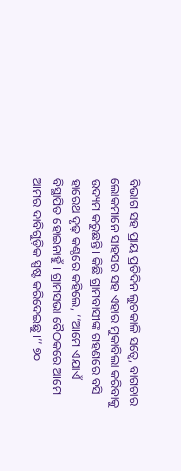ବିଭାଗ ସହ ପ୍ରାୟ ପ୍ରତିଦିନ ଲୁଚକାଳି ସତ୍ୱେ, ବାଗଚାର ଲୋକମାନେ ସାହସର ସହ ଏହାର ମୁକାବିଲା କରିବାକୁ ଉଦ୍ୟମ କରୁଛନ୍ତି। କିଛି ଗ୍ରାମବାସୀଙ୍କ ଗହଣରେ ବସି ହାରେଥ ଦୃଢ଼ କଣ୍ଠରେ କହିଲେ, ‘‘ଆମେ ଏଯାଏଁ ବିସ୍ଥାପିତ ହୋଇନାହୁଁ । ଗ୍ରାମସଭା ବୈଠକରେ ଆମେ ଆମର ଦାବିଗୁଡ଼ିକ ସ୍ପଷ୍ଟ କରିଦେଇଛୁ।’’ ୭୦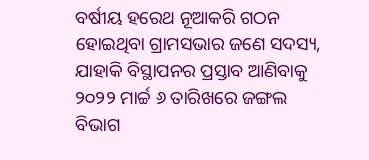ବର୍ଷୀୟ ହରେଥ ନୂଆକରି ଗଠନ ହୋଇଥିବା ଗ୍ରାମସଭାର ଜଣେ ସଦସ୍ୟ, ଯାହାକି ବିସ୍ଥାପନର ପ୍ରସ୍ତାବ ଆଣିବାକୁ ୨୦୨୨ ମାର୍ଚ୍ଚ ୬ ତାରିଖରେ ଜଙ୍ଗଲ ବିଭାଗ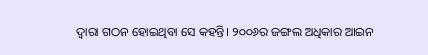ଦ୍ୱାରା ଗଠନ ହୋଇଥିବା ସେ କହନ୍ତି। ୨୦୦୬ର ଜଙ୍ଗଲ ଅଧିକାର ଆଇନ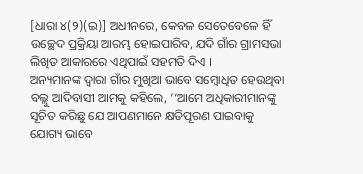[ଧାରା ୪(୨)(ଇ)] ଅଧୀନରେ, କେବଳ ସେତେବେଳେ ହିଁ ଉଚ୍ଛେଦ ପ୍ରକ୍ରିୟା ଆରମ୍ଭ ହୋଇପାରିବ, ଯଦି ଗାଁର ଗ୍ରାମସଭା ଲିଖିତ ଆକାରରେ ଏଥିପାଇଁ ସହମତି ଦିଏ ।
ଅନ୍ୟମାନଙ୍କ ଦ୍ୱାରା ଗାଁର ମୁଖିଆ ଭାବେ ସମ୍ବୋଧିତ ହେଉଥିବା ବଲ୍ଲୁ ଆଦିବାସୀ ଆମକୁ କହିଲେ, ‘‘ଆମେ ଅଧିକାରୀମାନଙ୍କୁ ସୂଚିତ କରିଛୁ ଯେ ଆପଣମାନେ କ୍ଷତିପୂରଣ ପାଇବାକୁ ଯୋଗ୍ୟ ଭାବେ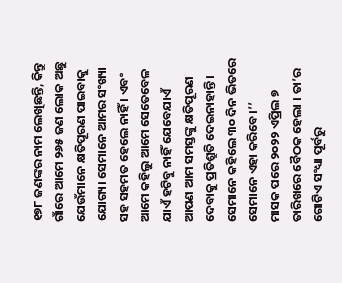୧୭୮ ଜଣଙ୍କର ନାମ ଲେଖିଛନ୍ତି, କିନ୍ତୁ ଗାଁରେ ଆମେ ୨୬୫ ଜଣ ଲୋକ ଅଛୁ ଯେଉଁମାନେ କ୍ଷତିପୂରଣ ପାଇବାକୁ ଯୋଗ୍ୟ। ସେମାନେ ଆମର ସଂଖ୍ୟା ସହ ସହମତ ହେଲେ ନାହିଁ । ଏବଂ ଆମେ କହିଲୁ ଆମେ ସେତେବେଳ ଯାଏଁ ହଟିବୁ ନାହିଁ ଯେବେଯାଏଁ ଆପଣ ଆମ ସମସ୍ତଙ୍କୁ କ୍ଷତିପୂରଣ ଦେବାକୁ ପ୍ରତିଶ୍ରୁତି ଦେଇନାହାନ୍ତି। ସେମାନେ କହିଲେ ୩୦ ଦିନ ଭିତରେ ସେମାନେ ଏହା କରିବେ।’’
ମାସକ ପରେ ୨୦୨୨ ଏପ୍ରିଲ ୭ ତାରିଖରେ ବୈଠକ ହେଲା । ତା’ର ଗୋଟିଏ ସଂଧ୍ୟା ପୂର୍ବରୁ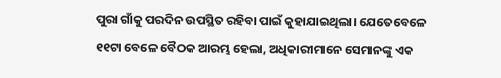ପୁରା ଗାଁକୁ ପରଦିନ ଉପସ୍ଥିତ ରହିବା ପାଇଁ କୁହାଯାଇଥିଲା। ଯେତେବେଳେ ୧୧ଟା ବେଳେ ବୈଠକ ଆରମ୍ଭ ହେଲା, ଅଧିକାରୀମାନେ ସେମାନଙ୍କୁ ଏକ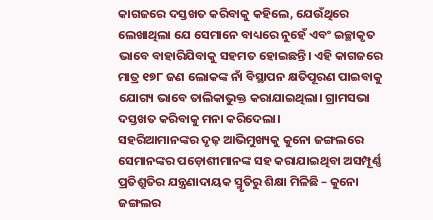କାଗଜରେ ଦସ୍ତଖତ କରିବାକୁ କହିଲେ, ଯେଉଁଥିରେ ଲେଖାଥିଲା ଯେ ସେମାନେ ବାଧ୍ୟରେ ନୁହେଁ ଏବଂ ଇଚ୍ଛାକୃତ ଭାବେ ବାହାରିଯିବାକୁ ସହମତ ହୋଇଛନ୍ତି। ଏହି କାଗଜରେ ମାତ୍ର ୧୭୮ ଜଣ ଲୋକଙ୍କ ନାଁ ବିସ୍ଥାପନ କ୍ଷତିପୂରଣ ପାଇବାକୁ ଯୋଗ୍ୟ ଭାବେ ତାଲିକାଭୁକ୍ତ କରାଯାଇଥିଲା। ଗ୍ରାମସଭା ଦସ୍ତଖତ କରିବାକୁ ମନା କରିଦେଲା।
ସହରିଆମାନଙ୍କର ଦୃଢ଼ ଆଭିମୁଖ୍ୟକୁ କୁନୋ ଜଙ୍ଗଲରେ ସେମାନଙ୍କର ପଡ଼ୋଶୀମାନଙ୍କ ସହ କରାଯାଇଥିବା ଅସମ୍ପୂର୍ଣ୍ଣ ପ୍ରତିଶ୍ରୁତିର ଯନ୍ତ୍ରଣାଦାୟକ ସ୍ମୃତିରୁ ଶିକ୍ଷା ମିଳିଛି – କୁନୋ ଜଙ୍ଗଲର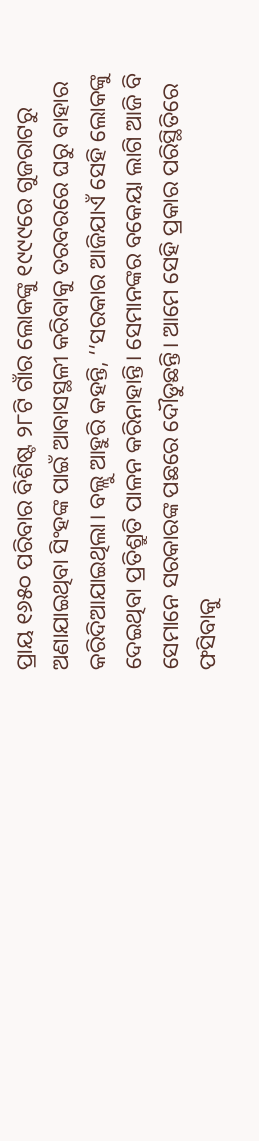ପ୍ରାୟ ୧୬୫୦ ପରିବାର ବିଶିଷ୍ଟ ୨୮ଟି ଗାଁର ଲୋକଙ୍କୁ ୧୯୯୯ରେ ଗୁଜରାଟରୁ ଅଣାଯାଇଥିବା ସିଂହଙ୍କ ପାଇଁ ଆବାସସ୍ଥଳୀ କରିବାକୁ ତରବରରେ ଘରୁ ବାହାର କରିଦିଆଯାଇଥିଲା। ବଲ୍ଲୁ ଆହୁରି କହନ୍ତି, ‘‘ସରକାର ଆଜିଯାଏଁ ସେହି ଲୋକଙ୍କୁ ଦେଇଥିବା ପ୍ରତିଶ୍ରୁତି ପାଳନ କରିନାହାନ୍ତି। ସେମାନଙ୍କର ବକେୟା ଲାଗି ଆଜି ବି ସେମାନେ ସରକାରଙ୍କ ପଛରେ ଦୌଡୁଛନ୍ତି। ଆମେ ସେହି ପ୍ରକାର ପରିସ୍ଥିତିରେ ଫସିବାକୁ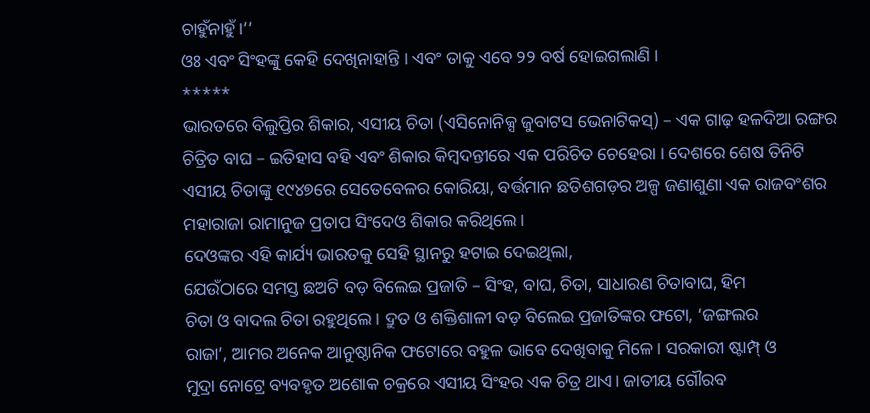ଚାହୁଁନାହୁଁ।’’
ଓଃ ଏବଂ ସିଂହଙ୍କୁ କେହି ଦେଖିନାହାନ୍ତି । ଏବଂ ତାକୁ ଏବେ ୨୨ ବର୍ଷ ହୋଇଗଲାଣି ।
*****
ଭାରତରେ ବିଲୁପ୍ତିର ଶିକାର, ଏସୀୟ ଚିତା (ଏସିନୋନିକ୍ସ ଜୁବାଟସ ଭେନାଟିକସ୍) – ଏକ ଗାଢ଼ ହଳଦିଆ ରଙ୍ଗର ଚିତ୍ରିତ ବାଘ – ଇତିହାସ ବହି ଏବଂ ଶିକାର କିମ୍ବଦନ୍ତୀରେ ଏକ ପରିଚିତ ଚେହେରା । ଦେଶରେ ଶେଷ ତିନିଟି ଏସୀୟ ଚିତାଙ୍କୁ ୧୯୪୭ରେ ସେତେବେଳର କୋରିୟା, ବର୍ତ୍ତମାନ ଛତିଶଗଡ଼ର ଅଳ୍ପ ଜଣାଶୁଣା ଏକ ରାଜବଂଶର ମହାରାଜା ରାମାନୁଜ ପ୍ରତାପ ସିଂଦେଓ ଶିକାର କରିଥିଲେ।
ଦେଓଙ୍କର ଏହି କାର୍ଯ୍ୟ ଭାରତକୁ ସେହି ସ୍ଥାନରୁ ହଟାଇ ଦେଇଥିଲା,
ଯେଉଁଠାରେ ସମସ୍ତ ଛଅଟି ବଡ଼ ବିଲେଇ ପ୍ରଜାତି – ସିଂହ, ବାଘ, ଚିତା, ସାଧାରଣ ଚିତାବାଘ, ହିମ
ଚିତା ଓ ବାଦଲ ଚିତା ରହୁଥିଲେ। ଦ୍ରୁତ ଓ ଶକ୍ତିଶାଳୀ ବଡ଼ ବିଲେଇ ପ୍ରଜାତିଙ୍କର ଫଟୋ, ‘ଜଙ୍ଗଲର
ରାଜା’, ଆମର ଅନେକ ଆନୁଷ୍ଠାନିକ ଫଟୋରେ ବହୁଳ ଭାବେ ଦେଖିବାକୁ ମିଳେ। ସରକାରୀ ଷ୍ଟାମ୍ପ୍ ଓ
ମୁଦ୍ରା ନୋଟ୍ରେ ବ୍ୟବହୃତ ଅଶୋକ ଚକ୍ରରେ ଏସୀୟ ସିଂହର ଏକ ଚିତ୍ର ଥାଏ। ଜାତୀୟ ଗୌରବ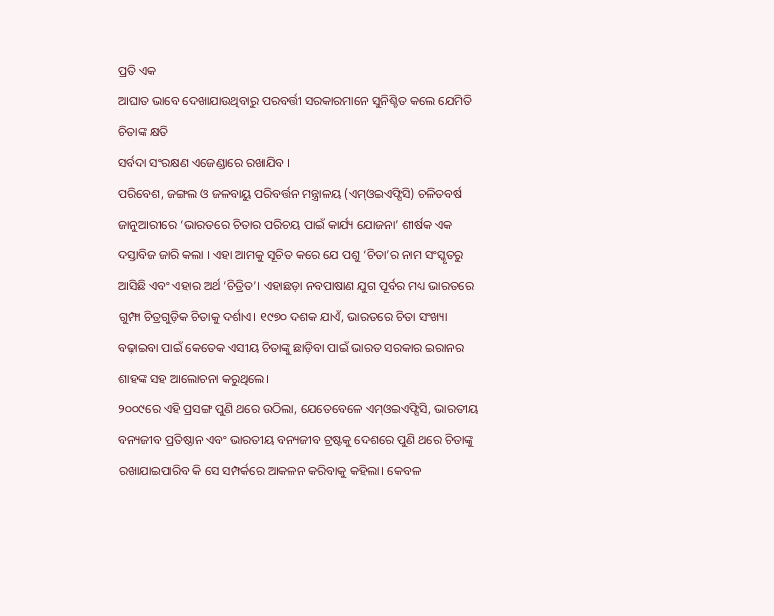ପ୍ରତି ଏକ
ଆଘାତ ଭାବେ ଦେଖାଯାଉଥିବାରୁ ପରବର୍ତ୍ତୀ ସରକାରମାନେ ସୁନିଶ୍ଚିତ କଲେ ଯେମିତି ଚିତାଙ୍କ କ୍ଷତି
ସର୍ବଦା ସଂରକ୍ଷଣ ଏଜେଣ୍ଡାରେ ରଖାଯିବ ।
ପରିବେଶ, ଜଙ୍ଗଲ ଓ ଜଳବାୟୁ ପରିବର୍ତ୍ତନ ମନ୍ତ୍ରାଳୟ (ଏମ୍ଓଇଏଫ୍ସିସି) ଚଳିତବର୍ଷ ଜାନୁଆରୀରେ ‘ଭାରତରେ ଚିତାର ପରିଚୟ ପାଇଁ କାର୍ଯ୍ୟ ଯୋଜନା’ ଶୀର୍ଷକ ଏକ ଦସ୍ତାବିଜ ଜାରି କଲା । ଏହା ଆମକୁ ସୂଚିତ କରେ ଯେ ପଶୁ ‘ଚିତା’ର ନାମ ସଂସ୍କୃତରୁ ଆସିଛି ଏବଂ ଏହାର ଅର୍ଥ ‘ଚିତ୍ରିତ’। ଏହାଛଡ଼ା ନବପାଷାଣ ଯୁଗ ପୂର୍ବର ମଧ୍ୟ ଭାରତରେ ଗୁମ୍ଫା ଚିତ୍ରଗୁଡ଼ିକ ଚିତାକୁ ଦର୍ଶାଏ। ୧୯୭୦ ଦଶକ ଯାଏଁ, ଭାରତରେ ଚିତା ସଂଖ୍ୟା ବଢ଼ାଇବା ପାଇଁ କେତେକ ଏସୀୟ ଚିତାଙ୍କୁ ଛାଡ଼ିବା ପାଇଁ ଭାରତ ସରକାର ଇରାନର ଶାହଙ୍କ ସହ ଆଲୋଚନା କରୁଥିଲେ।
୨୦୦୯ରେ ଏହି ପ୍ରସଙ୍ଗ ପୁଣି ଥରେ ଉଠିଲା, ଯେତେବେଳେ ଏମ୍ଓଇଏଫ୍ସିସି, ଭାରତୀୟ ବନ୍ୟଜୀବ ପ୍ରତିଷ୍ଠାନ ଏବଂ ଭାରତୀୟ ବନ୍ୟଜୀବ ଟ୍ରଷ୍ଟକୁ ଦେଶରେ ପୁଣି ଥରେ ଚିତାଙ୍କୁ ରଖାଯାଇପାରିବ କି ସେ ସମ୍ପର୍କରେ ଆକଳନ କରିବାକୁ କହିଲା। କେବଳ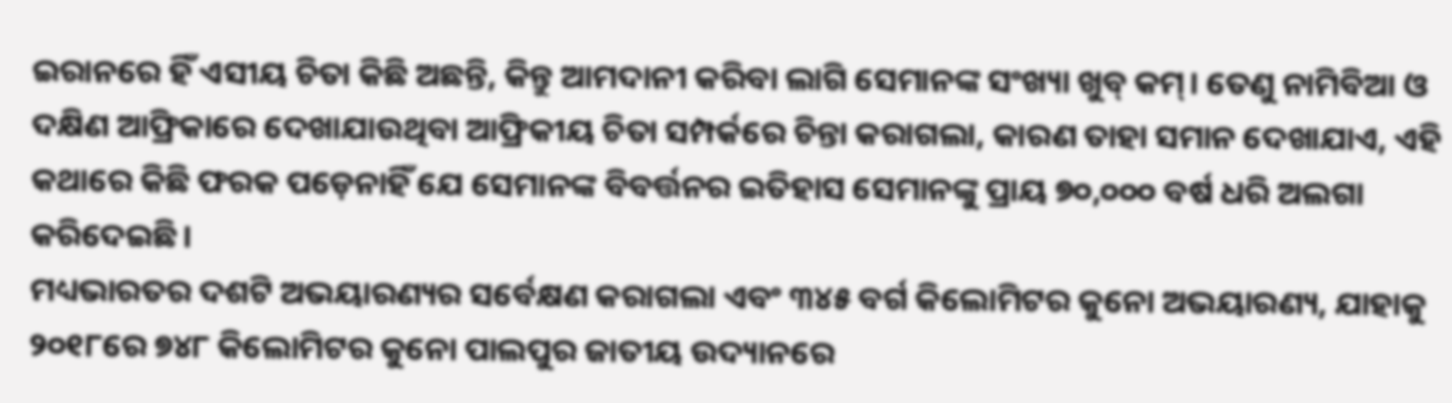ଇରାନରେ ହିଁ ଏସୀୟ ଚିତା କିଛି ଅଛନ୍ତି, କିନ୍ତୁ ଆମଦାନୀ କରିବା ଲାଗି ସେମାନଙ୍କ ସଂଖ୍ୟା ଖୁବ୍ କମ୍। ତେଣୁ ନାମିବିଆ ଓ ଦକ୍ଷିଣ ଆଫ୍ରିକାରେ ଦେଖାଯାଉଥିବା ଆଫ୍ରିକୀୟ ଚିତା ସମ୍ପର୍କରେ ଚିନ୍ତା କରାଗଲା, କାରଣ ତାହା ସମାନ ଦେଖାଯାଏ, ଏହି କଥାରେ କିଛି ଫରକ ପଡ଼େନାହିଁ ଯେ ସେମାନଙ୍କ ବିବର୍ତ୍ତନର ଇତିହାସ ସେମାନଙ୍କୁ ପ୍ରାୟ ୭୦,୦୦୦ ବର୍ଷ ଧରି ଅଲଗା କରିଦେଇଛି।
ମଧ୍ୟଭାରତର ଦଶଟି ଅଭୟାରଣ୍ୟର ସର୍ବେକ୍ଷଣ କରାଗଲା ଏବଂ ୩୪୫ ବର୍ଗ କିଲୋମିଟର କୁନୋ ଅଭୟାରଣ୍ୟ, ଯାହାକୁ ୨୦୧୮ରେ ୭୪୮ କିଲୋମିଟର କୁନୋ ପାଲପୁର ଜାତୀୟ ଉଦ୍ୟାନରେ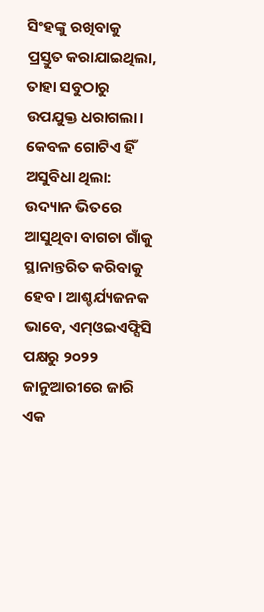ସିଂହଙ୍କୁ ରଖିବାକୁ ପ୍ରସ୍ତୁତ କରାଯାଇଥିଲା, ତାହା ସବୁଠାରୁ ଉପଯୁକ୍ତ ଧରାଗଲା। କେବଳ ଗୋଟିଏ ହିଁ ଅସୁବିଧା ଥିଲା: ଉଦ୍ୟାନ ଭିତରେ ଆସୁଥିବା ବାଗଚା ଗାଁକୁ ସ୍ଥାନାନ୍ତରିତ କରିବାକୁ ହେବ। ଆଶ୍ଚର୍ଯ୍ୟଜନକ ଭାବେ, ଏମ୍ଓଇଏଫ୍ସିସି ପକ୍ଷରୁ ୨୦୨୨ ଜାନୁଆରୀରେ ଜାରି ଏକ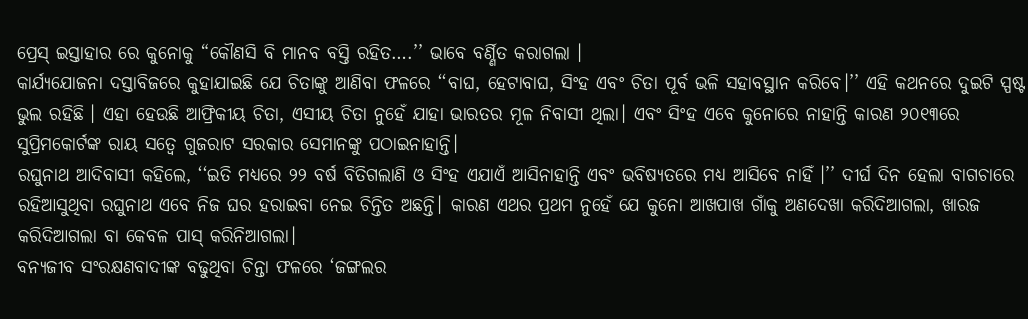ପ୍ରେସ୍ ଇସ୍ତାହାର ରେ କୁନୋକୁ “କୌଣସି ବି ମାନବ ବସ୍ତି ରହିତ….’’ ଭାବେ ବର୍ଣ୍ଣିତ କରାଗଲା ।
କାର୍ଯ୍ୟଯୋଜନା ଦସ୍ତାବିଜରେ କୁହାଯାଇଛି ଯେ ଚିତାଙ୍କୁ ଆଣିବା ଫଳରେ ‘‘ବାଘ, ହେଟାବାଘ, ସିଂହ ଏବଂ ଚିତା ପୂର୍ବ ଭଳି ସହାବସ୍ଥାନ କରିବେ।’’ ଏହି କଥନରେ ଦୁଇଟି ସ୍ପଷ୍ଟ ଭୁଲ ରହିଛି । ଏହା ହେଉଛି ଆଫ୍ରିକୀୟ ଚିତା, ଏସୀୟ ଚିତା ନୁହେଁ ଯାହା ଭାରତର ମୂଳ ନିବାସୀ ଥିଲା। ଏବଂ ସିଂହ ଏବେ କୁନୋରେ ନାହାନ୍ତି କାରଣ ୨୦୧୩ରେ ସୁପ୍ରିମକୋର୍ଟଙ୍କ ରାୟ ସତ୍ୱେ ଗୁଜରାଟ ସରକାର ସେମାନଙ୍କୁ ପଠାଇନାହାନ୍ତି।
ରଘୁନାଥ ଆଦିବାସୀ କହିଲେ, ‘‘ଇତି ମଧ୍ୟରେ ୨୨ ବର୍ଷ ବିତିଗଲାଣି ଓ ସିଂହ ଏଯାଏଁ ଆସିନାହାନ୍ତି ଏବଂ ଭବିଷ୍ୟତରେ ମଧ୍ୟ ଆସିବେ ନାହିଁ ।’’ ଦୀର୍ଘ ଦିନ ହେଲା ବାଗଚାରେ ରହିଆସୁଥିବା ରଘୁନାଥ ଏବେ ନିଜ ଘର ହରାଇବା ନେଇ ଚିନ୍ତିତ ଅଛନ୍ତି। କାରଣ ଏଥର ପ୍ରଥମ ନୁହେଁ ଯେ କୁନୋ ଆଖପାଖ ଗାଁକୁ ଅଣଦେଖା କରିଦିଆଗଲା, ଖାରଜ କରିଦିଆଗଲା ବା କେବଳ ପାସ୍ କରିନିଆଗଲା।
ବନ୍ୟଜୀବ ସଂରକ୍ଷଣବାଦୀଙ୍କ ବଢୁଥିବା ଚିନ୍ତା ଫଳରେ ‘ଜଙ୍ଗଲର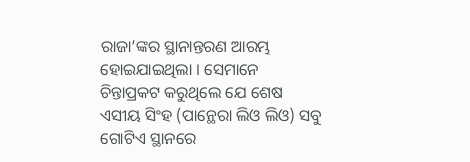ରାଜା’ଙ୍କର ସ୍ଥାନାନ୍ତରଣ ଆରମ୍ଭ ହୋଇଯାଇଥିଲା । ସେମାନେ ଚିନ୍ତାପ୍ରକଟ କରୁଥିଲେ ଯେ ଶେଷ ଏସୀୟ ସିଂହ (ପାନ୍ଥେରା ଲିଓ ଲିଓ) ସବୁ ଗୋଟିଏ ସ୍ଥାନରେ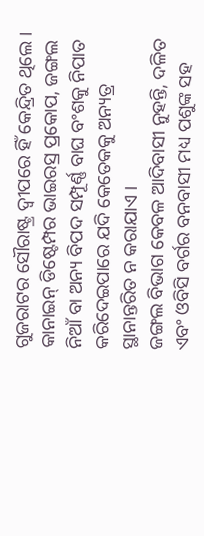ଗୁଜରାଟର ସୌରାଷ୍ଟ୍ର ଦ୍ୱୀପରେ ହିଁ କେନ୍ଦ୍ରିତ ଥିଲେ । କାନାଇନ୍ ଡିଷ୍ଟେମ୍ପର ଭାଇରସ୍ର ପ୍ରକୋପ, ଜଙ୍ଗଲ ନିଆଁ ବା ଅନ୍ୟ ବିପଦ ସମ୍ପୂର୍ଣ୍ଣ ବାଘ ବଂଶକୁ ନିପାତ କରିଦେଇପାରେ ଯଦି କେତେକକୁ ଅନ୍ୟତ୍ର ସ୍ଥାନାନ୍ତରିତ ନ କରାଯାଏ ।
ଜଙ୍ଗଲ ବିଭାଗ କେବଳ ଆଦିବାସୀ ନୁହନ୍ତି, ଦଳିତ ଏବଂ ଓବିସି ବର୍ଗର ବନବାସୀ ମଧ୍ୟ ପଶୁଙ୍କ ସହ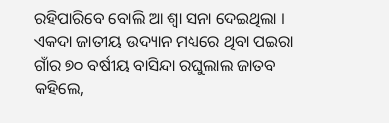ରହିପାରିବେ ବୋଲି ଆ ଶ୍ୱା ସନା ଦେଇଥିଲା । ଏକଦା ଜାତୀୟ ଉଦ୍ୟାନ ମଧ୍ୟରେ ଥିବା ପଇରା ଗାଁର ୭୦ ବର୍ଷୀୟ ବାସିନ୍ଦା ରଘୁଲାଲ ଜାତବ କହିଲେ,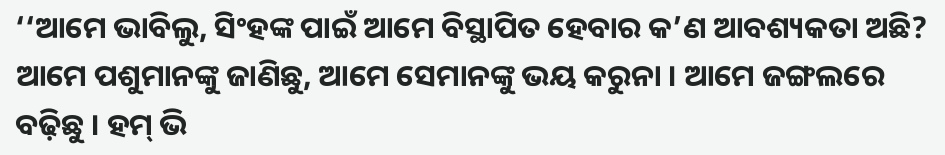‘‘ଆମେ ଭାବିଲୁ, ସିଂହଙ୍କ ପାଇଁ ଆମେ ବିସ୍ଥାପିତ ହେବାର କ’ଣ ଆବଶ୍ୟକତା ଅଛି? ଆମେ ପଶୁମାନଙ୍କୁ ଜାଣିଛୁ, ଆମେ ସେମାନଙ୍କୁ ଭୟ କରୁନା । ଆମେ ଜଙ୍ଗଲରେ ବଢ଼ିଛୁ । ହମ୍ ଭି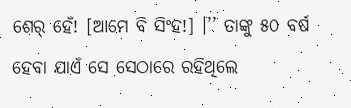ଶେର୍ ହେଁ! [ଆମେ ବି ସିଂହ!] ।’’ ତାଙ୍କୁ ୫୦ ବର୍ଷ ହେବା ଯାଏଁ ସେ ସେଠାରେ ରହିଥିଲେ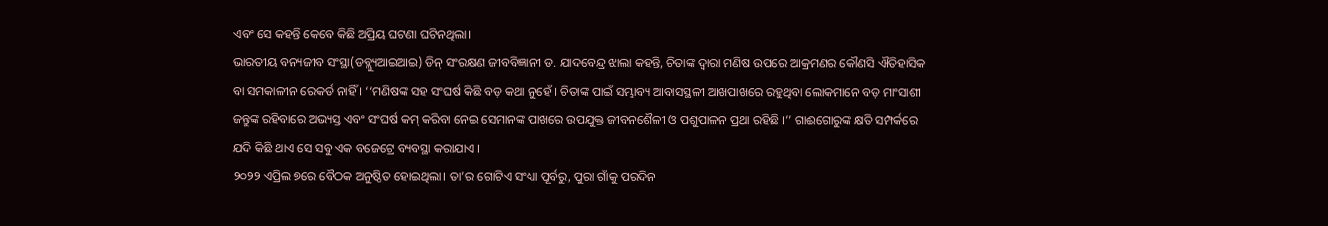ଏବଂ ସେ କହନ୍ତି କେବେ କିଛି ଅପ୍ରିୟ ଘଟଣା ଘଟିନଥିଲା।
ଭାରତୀୟ ବନ୍ୟଜୀବ ସଂସ୍ଥା(ଡବ୍ଲ୍ୟୁଆଇଆଇ) ଡିନ୍ ସଂରକ୍ଷଣ ଜୀବବିଜ୍ଞାନୀ ଡ. ଯାଦବେନ୍ଦ୍ର ଝାଲା କହନ୍ତି, ଚିତାଙ୍କ ଦ୍ୱାରା ମଣିଷ ଉପରେ ଆକ୍ରମଣର କୌଣସି ଐତିହାସିକ ବା ସମକାଳୀନ ରେକର୍ଡ ନାହିଁ । ‘‘ମଣିଷଙ୍କ ସହ ସଂଘର୍ଷ କିଛି ବଡ଼ କଥା ନୁହେଁ । ଚିତାଙ୍କ ପାଇଁ ସମ୍ଭାବ୍ୟ ଆବାସସ୍ଥଳୀ ଆଖପାଖରେ ରହୁଥିବା ଲୋକମାନେ ବଡ଼ ମାଂସାଶୀ ଜନ୍ତୁଙ୍କ ରହିବାରେ ଅଭ୍ୟସ୍ତ ଏବଂ ସଂଘର୍ଷ କମ୍ କରିବା ନେଇ ସେମାନଙ୍କ ପାଖରେ ଉପଯୁକ୍ତ ଜୀବନଶୈଳୀ ଓ ପଶୁପାଳନ ପ୍ରଥା ରହିଛି ।’’ ଗାଈଗୋରୁଙ୍କ କ୍ଷତି ସମ୍ପର୍କରେ ଯଦି କିଛି ଥାଏ ସେ ସବୁ ଏକ ବଜେଟ୍ରେ ବ୍ୟବସ୍ଥା କରାଯାଏ ।
୨୦୨୨ ଏପ୍ରିଲ ୭ରେ ବୈଠକ ଅନୁଷ୍ଠିତ ହୋଇଥିଲା। ତା’ର ଗୋଟିଏ ସଂଧ୍ୟା ପୂର୍ବରୁ, ପୁରା ଗାଁକୁ ପରଦିନ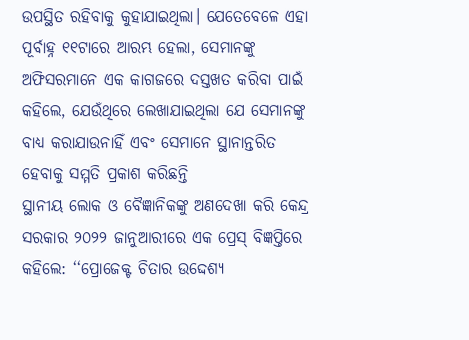ଉପସ୍ଥିତ ରହିବାକୁ କୁହାଯାଇଥିଲା। ଯେତେବେଳେ ଏହା ପୂର୍ବାହ୍ନ ୧୧ଟାରେ ଆରମ୍ଭ ହେଲା, ସେମାନଙ୍କୁ ଅଫିସରମାନେ ଏକ କାଗଜରେ ଦସ୍ତଖତ କରିବା ପାଇଁ କହିଲେ, ଯେଉଁଥିରେ ଲେଖାଯାଇଥିଲା ଯେ ସେମାନଙ୍କୁ ବାଧ୍ୟ କରାଯାଉନାହିଁ ଏବଂ ସେମାନେ ସ୍ଥାନାନ୍ତରିତ ହେବାକୁ ସମ୍ମତି ପ୍ରକାଶ କରିଛନ୍ତି
ସ୍ଥାନୀୟ ଲୋକ ଓ ବୈଜ୍ଞାନିକଙ୍କୁ ଅଣଦେଖା କରି କେନ୍ଦ୍ର ସରକାର ୨୦୨୨ ଜାନୁଆରୀରେ ଏକ ପ୍ରେସ୍ ବିଜ୍ଞପ୍ତିରେ କହିଲେ: ‘‘ପ୍ରୋଜେକ୍ଟ ଚିତାର ଉଦ୍ଦେଶ୍ୟ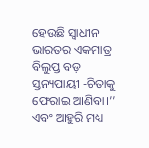ହେଉଛି ସ୍ୱାଧୀନ ଭାରତର ଏକମାତ୍ର ବିଲୁପ୍ତ ବଡ଼ ସ୍ତନ୍ୟପାୟୀ -ଚିତାକୁ ଫେରାଇ ଆଣିବା।’’ ଏବଂ ଆହୁରି ମଧ୍ୟ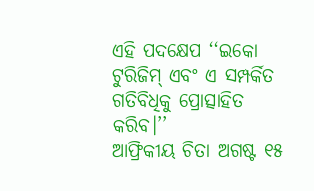ଏହି ପଦକ୍ଷେପ ‘‘ଇକୋ ଟୁରିଜିମ୍ ଏବଂ ଏ ସମ୍ପର୍କିତ ଗତିବିଧିକୁ ପ୍ରୋତ୍ସାହିତ କରିବ।’’
ଆଫ୍ରିକୀୟ ଚିତା ଅଗଷ୍ଟ ୧୫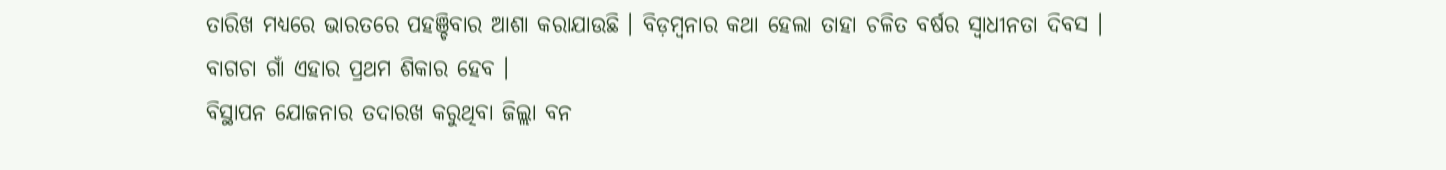ତାରିଖ ମଧ୍ୟରେ ଭାରତରେ ପହଞ୍ଚିବାର ଆଶା କରାଯାଉଛି । ବିଡ଼ମ୍ବନାର କଥା ହେଲା ତାହା ଚଳିତ ବର୍ଷର ସ୍ୱାଧୀନତା ଦିବସ ।
ବାଗଚା ଗାଁ ଏହାର ପ୍ରଥମ ଶିକାର ହେବ ।
ବିସ୍ଥାପନ ଯୋଜନାର ତଦାରଖ କରୁଥିବା ଜିଲ୍ଲା ବନ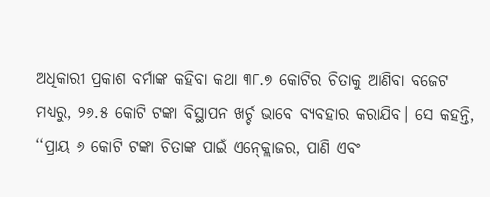ଅଧିକାରୀ ପ୍ରକାଶ ବର୍ମାଙ୍କ କହିବା କଥା ୩୮.୭ କୋଟିର ଚିତାକୁ ଆଣିବା ବଜେଟ ମଧ୍ୟରୁ, ୨୬.୫ କୋଟି ଟଙ୍କା ବିସ୍ଥାପନ ଖର୍ଚ୍ଚ ଭାବେ ବ୍ୟବହାର କରାଯିବ। ସେ କହନ୍ତି, ‘‘ପ୍ରାୟ ୬ କୋଟି ଟଙ୍କା ଚିତାଙ୍କ ପାଇଁ ଏନ୍କ୍ଲୋଜର, ପାଣି ଏବଂ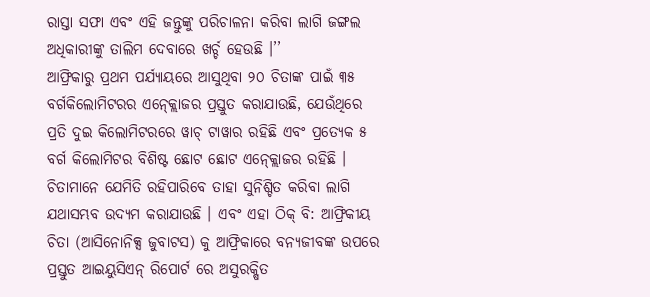ରାସ୍ତା ସଫା ଏବଂ ଏହି ଜନ୍ତୁଙ୍କୁ ପରିଚାଳନା କରିବା ଲାଗି ଜଙ୍ଗଲ ଅଧିକାରୀଙ୍କୁ ତାଲିମ ଦେବାରେ ଖର୍ଚ୍ଚ ହେଉଛି ।’’
ଆଫ୍ରିକାରୁ ପ୍ରଥମ ପର୍ଯ୍ୟାୟରେ ଆସୁଥିବା ୨୦ ଚିତାଙ୍କ ପାଇଁ ୩୫ ବର୍ଗକିଲୋମିଟରର ଏନ୍କ୍ଲୋଜର ପ୍ରସ୍ତୁତ କରାଯାଉଛି, ଯେଉଁଥିରେ ପ୍ରତି ଦୁଇ କିଲୋମିଟରରେ ୱାଚ୍ ଟାୱାର ରହିଛି ଏବଂ ପ୍ରତ୍ୟେକ ୫ ବର୍ଗ କିଲୋମିଟର ବିଶିଷ୍ଟ ଛୋଟ ଛୋଟ ଏନ୍କ୍ଲୋଜର ରହିଛି । ଚିତାମାନେ ଯେମିତି ରହିପାରିବେ ତାହା ସୁନିଶ୍ଚିତ କରିବା ଲାଗି ଯଥାସମ୍ଭବ ଉଦ୍ୟମ କରାଯାଉଛି । ଏବଂ ଏହା ଠିକ୍ ବି: ଆଫ୍ରିକୀୟ ଚିତା (ଆସିନୋନିକ୍ସ ଜୁବାଟସ) କୁ ଆଫ୍ରିକାରେ ବନ୍ୟଜୀବଙ୍କ ଉପରେ ପ୍ରସ୍ତୁତ ଆଇୟୁସିଏନ୍ ରିପୋର୍ଟ ରେ ଅସୁରକ୍ଷିତ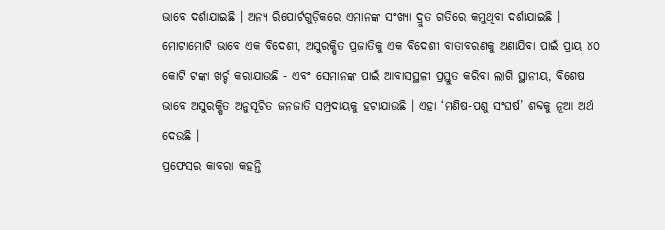ଭାବେ ଦର୍ଶାଯାଇଛି । ଅନ୍ୟ ରିପୋର୍ଟଗୁଡ଼ିକରେ ଏମାନଙ୍କ ସଂଖ୍ୟା ଦ୍ରୁତ ଗତିରେ କମୁଥିବା ଦର୍ଶାଯାଇଛି ।
ମୋଟାମୋଟି ଭାବେ ଏକ ବିଦେଶୀ, ଅସୁରକ୍ଷିତ ପ୍ରଜାତିକୁ ଏକ ବିଦେଶୀ ବାତାବରଣକୁ ଅଣାଯିବା ପାଇଁ ପ୍ରାୟ ୪୦ କୋଟି ଟଙ୍କା ଖର୍ଚ୍ଚ କରାଯାଉଛି - ଏବଂ ସେମାନଙ୍କ ପାଇଁ ଆବାସସ୍ଥଳୀ ପ୍ରସ୍ତୁତ କରିବା ଲାଗି ସ୍ଥାନୀୟ, ବିଶେଷ ଭାବେ ଅସୁରକ୍ଷିତ ଅନୁସୂଚିତ ଜନଜାତି ସମ୍ପ୍ରଦାୟକୁ ହଟାଯାଉଛି । ଏହା ‘ମଣିଷ-ପଶୁ ସଂଘର୍ଷ’ ଶବ୍ଦକୁ ନୂଆ ଅର୍ଥ ଦେଉଛି ।
ପ୍ରଫେସର କାବରା କହନ୍ତି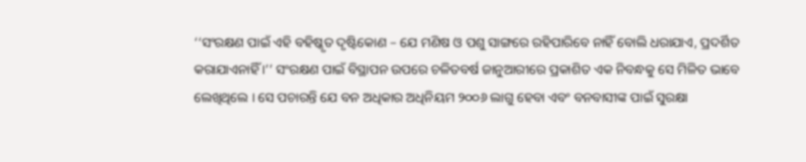‘‘ସଂରକ୍ଷଣ ପାଇଁ ଏହି ବହିଷ୍କୃତ ଦୃଷ୍ଟିକୋଣ – ଯେ ମଣିଷ ଓ ପଶୁ ସାଙ୍ଗରେ ରହିପାରିବେ ନାହିଁ ବୋଲି ଧରାଯାଏ, ପ୍ରଦର୍ଶିତ କରାଯାଏନାହିଁ ।’’ ସଂରକ୍ଷଣ ପାଇଁ ବିସ୍ଥାପନ ଉପରେ ଚଳିତବର୍ଷ ଜାନୁଆରୀରେ ପ୍ରକାଶିତ ଏକ ନିବନ୍ଧକୁ ସେ ମିଳିତ ଭାବେ ଲେଖିଥିଲେ । ସେ ପଚାରନ୍ତି ଯେ ବନ ଅଧିକାର ଅଧିନିୟମ ୨୦୦୬ ଲାଗୁ ହେବା ଏବଂ ବନବାସୀଙ୍କ ପାଇଁ ସୁରକ୍ଷା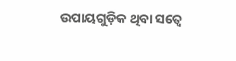ଉପାୟଗୁଡ଼ିକ ଥିବା ସତ୍ୱେ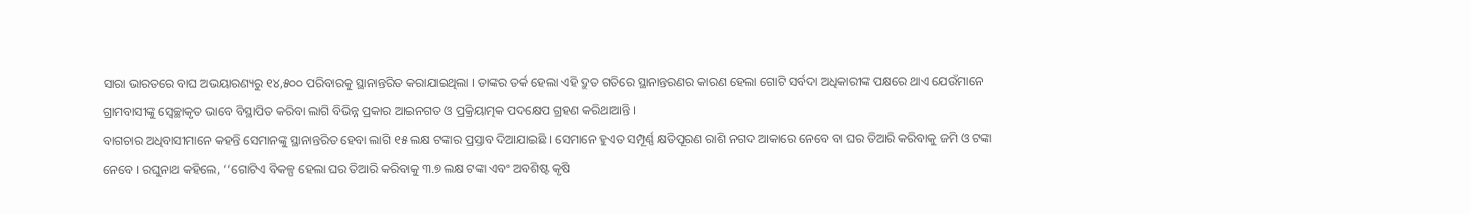ସାରା ଭାରତରେ ବାଘ ଅଭୟାରଣ୍ୟରୁ ୧୪,୫୦୦ ପରିବାରକୁ ସ୍ଥାନାନ୍ତରିତ କରାଯାଇଥିଲା । ତାଙ୍କର ତର୍କ ହେଲା ଏହି ଦ୍ରୁତ ଗତିରେ ସ୍ଥାନାନ୍ତରଣର କାରଣ ହେଲା ଗୋଟି ସର୍ବଦା ଅଧିକାରୀଙ୍କ ପକ୍ଷରେ ଥାଏ ଯେଉଁମାନେ ଗ୍ରାମବାସୀଙ୍କୁ ସ୍ୱେଚ୍ଛାକୃତ ଭାବେ ବିସ୍ଥାପିତ କରିବା ଲାଗି ବିଭିନ୍ନ ପ୍ରକାର ଆଇନଗତ ଓ ପ୍ରକ୍ରିୟାତ୍ମକ ପଦକ୍ଷେପ ଗ୍ରହଣ କରିଥାଆନ୍ତି ।
ବାଗଚାର ଅଧିବାସୀମାନେ କହନ୍ତି ସେମାନଙ୍କୁ ସ୍ଥାନାନ୍ତରିତ ହେବା ଲାଗି ୧୫ ଲକ୍ଷ ଟଙ୍କାର ପ୍ରସ୍ତାବ ଦିଆଯାଇଛି । ସେମାନେ ହୁଏତ ସମ୍ପୂର୍ଣ୍ଣ କ୍ଷତିପୂରଣ ରାଶି ନଗଦ ଆକାରେ ନେବେ ବା ଘର ତିଆରି କରିବାକୁ ଜମି ଓ ଟଙ୍କା ନେବେ । ରଘୁନାଥ କହିଲେ, ‘‘ଗୋଟିଏ ବିକଳ୍ପ ହେଲା ଘର ତିଆରି କରିବାକୁ ୩.୭ ଲକ୍ଷ ଟଙ୍କା ଏବଂ ଅବଶିଷ୍ଟ କୃଷି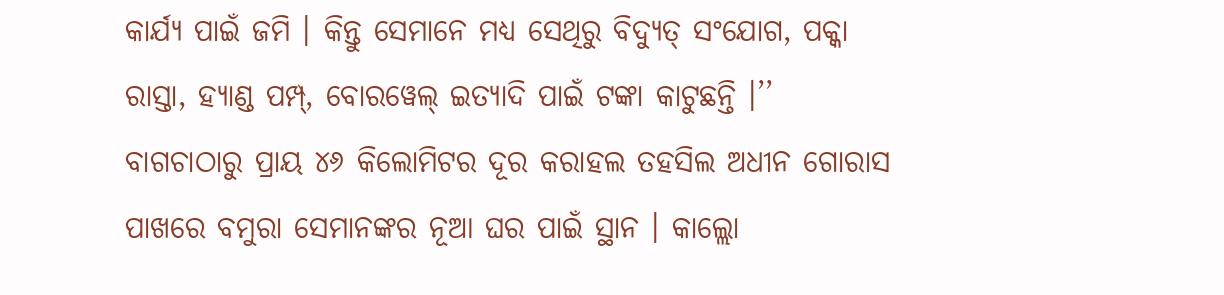କାର୍ଯ୍ୟ ପାଇଁ ଜମି । କିନ୍ତୁ ସେମାନେ ମଧ୍ୟ ସେଥିରୁ ବିଦ୍ୟୁତ୍ ସଂଯୋଗ, ପକ୍କା ରାସ୍ତା, ହ୍ୟାଣ୍ଡ ପମ୍ପ୍, ବୋରୱେଲ୍ ଇତ୍ୟାଦି ପାଇଁ ଟଙ୍କା କାଟୁଛନ୍ତି ।’’
ବାଗଚାଠାରୁ ପ୍ରାୟ ୪୬ କିଲୋମିଟର ଦୂର କରାହଲ ତହସିଲ ଅଧୀନ ଗୋରାସ ପାଖରେ ବମୁରା ସେମାନଙ୍କର ନୂଆ ଘର ପାଇଁ ସ୍ଥାନ । କାଲ୍ଲୋ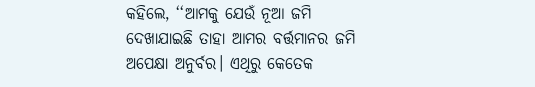କହିଲେ, ‘‘ଆମକୁ ଯେଉଁ ନୂଆ ଜମି ଦେଖାଯାଇଛି ତାହା ଆମର ବର୍ତ୍ତମାନର ଜମି ଅପେକ୍ଷା ଅନୁର୍ବର। ଏଥିରୁ କେତେକ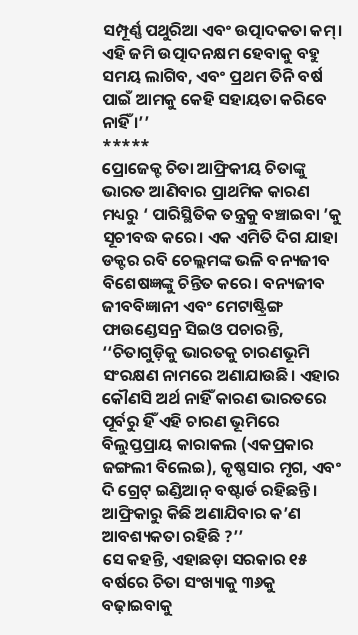ସମ୍ପୂର୍ଣ୍ଣ ପଥୁରିଆ ଏବଂ ଉତ୍ପାଦକତା କମ୍। ଏହି ଜମି ଉତ୍ପାଦନକ୍ଷମ ହେବାକୁ ବହୁ ସମୟ ଲାଗିବ, ଏବଂ ପ୍ରଥମ ତିନି ବର୍ଷ ପାଇଁ ଆମକୁ କେହି ସହାୟତା କରିବେ ନାହିଁ ।’’
*****
ପ୍ରୋଜେକ୍ଟ ଚିତା ଆଫ୍ରିକୀୟ ଚିତାଙ୍କୁ ଭାରତ ଆଣିବାର ପ୍ରାଥମିକ କାରଣ ମଧ୍ୟରୁ ‘ ପାରିସ୍ଥିତିକ ତନ୍ତ୍ରକୁ ବଞ୍ଚାଇବା ’କୁ ସୂଚୀବଦ୍ଧ କରେ। ଏକ ଏମିତି ଦିଗ ଯାହା ଡକ୍ଟର ରବି ଚେଲ୍ଲମଙ୍କ ଭଳି ବନ୍ୟଜୀବ ବିଶେଷଜ୍ଞଙ୍କୁ ଚିନ୍ତିତ କରେ। ବନ୍ୟଜୀବ ଜୀବବିଜ୍ଞାନୀ ଏବଂ ମେଟାଷ୍ଟ୍ରିଙ୍ଗ ଫାଉଣ୍ଡେସନ୍ର ସିଇଓ ପଚାରନ୍ତି, ‘‘ଚିତାଗୁଡ଼ିକୁ ଭାରତକୁ ଚାରଣଭୂମି ସଂରକ୍ଷଣ ନାମରେ ଅଣାଯାଉଛି। ଏହାର କୌଣସି ଅର୍ଥ ନାହିଁ କାରଣ ଭାରତରେ ପୂର୍ବରୁ ହିଁ ଏହି ଚାରଣ ଭୂମିରେ ବିଲୁପ୍ତପ୍ରାୟ କାରାକଲ (ଏକପ୍ରକାର ଜଙ୍ଗଲୀ ବିଲେଇ), କୃଷ୍ଣସାର ମୃଗ, ଏବଂ ଦି ଗ୍ରେଟ୍ ଇଣ୍ଡିଆନ୍ ବଷ୍ଟାର୍ଡ ରହିଛନ୍ତି । ଆଫ୍ରିକାରୁ କିଛି ଅଣାଯିବାର କ’ଣ ଆବଶ୍ୟକତା ରହିଛି ?’’
ସେ କହନ୍ତି, ଏହାଛଡ଼ା ସରକାର ୧୫ ବର୍ଷରେ ଚିତା ସଂଖ୍ୟାକୁ ୩୬କୁ ବଢ଼ାଇବାକୁ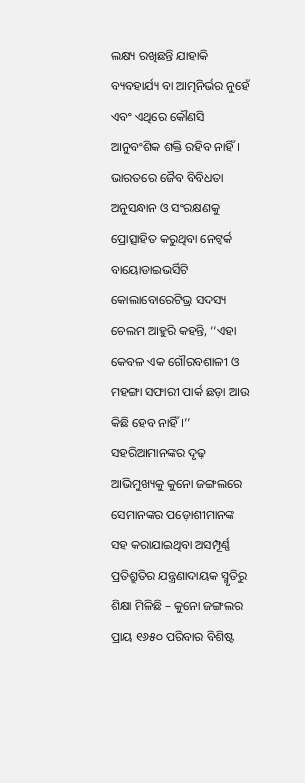ଲକ୍ଷ୍ୟ ରଖିଛନ୍ତି ଯାହାକି ବ୍ୟବହାର୍ଯ୍ୟ ବା ଆତ୍ମନିର୍ଭର ନୁହେଁ ଏବଂ ଏଥିରେ କୌଣସି ଆନୁବଂଶିକ ଶକ୍ତି ରହିବ ନାହିଁ । ଭାରତରେ ଜୈବ ବିବିଧତା ଅନୁସନ୍ଧାନ ଓ ସଂରକ୍ଷଣକୁ ପ୍ରୋତ୍ସାହିତ କରୁଥିବା ନେଟ୍ୱର୍କ ବାୟୋଡାଇଭର୍ସିଟି କୋଲାବୋରେଟିଭ୍ର ସଦସ୍ୟ ଚେଲମ ଆହୁରି କହନ୍ତି, ‘‘ଏହା କେବଳ ଏକ ଗୌରବଶାଳୀ ଓ ମହଙ୍ଗା ସଫାରୀ ପାର୍କ ଛଡ଼ା ଆଉ କିଛି ହେବ ନାହିଁ ।’’
ସହରିଆମାନଙ୍କର ଦୃଢ଼ ଆଭିମୁଖ୍ୟକୁ କୁନୋ ଜଙ୍ଗଲରେ ସେମାନଙ୍କର ପଡ଼ୋଶୀମାନଙ୍କ ସହ କରାଯାଇଥିବା ଅସମ୍ପୂର୍ଣ୍ଣ ପ୍ରତିଶ୍ରୁତିର ଯନ୍ତ୍ରଣାଦାୟକ ସ୍ମୃତିରୁ ଶିକ୍ଷା ମିଳିଛି – କୁନୋ ଜଙ୍ଗଲର ପ୍ରାୟ ୧୬୫୦ ପରିବାର ବିଶିଷ୍ଟ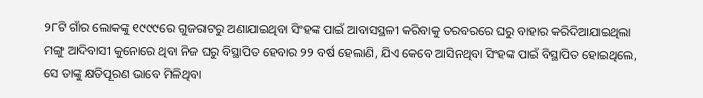୨୮ଟି ଗାଁର ଲୋକଙ୍କୁ ୧୯୯୯ରେ ଗୁଜରାଟରୁ ଅଣାଯାଇଥିବା ସିଂହଙ୍କ ପାଇଁ ଆବାସସ୍ଥଳୀ କରିବାକୁ ତରବରରେ ଘରୁ ବାହାର କରିଦିଆଯାଇଥିଲା
ମଙ୍ଗୁ ଆଦିବାସୀ କୁନୋରେ ଥିବା ନିଜ ଘରୁ ବିସ୍ଥାପିତ ହେବାର ୨୨ ବର୍ଷ ହେଲାଣି, ଯିଏ କେବେ ଆସିନଥିବା ସିଂହଙ୍କ ପାଇଁ ବିସ୍ଥାପିତ ହୋଇଥିଲେ, ସେ ତାଙ୍କୁ କ୍ଷତିପୂରଣ ଭାବେ ମିଳିଥିବା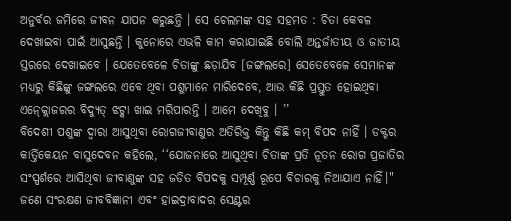ଅନୁର୍ବର ଜମିରେ ଜୀବନ ଯାପନ କରୁଛନ୍ତି । ସେ ଚେଲମଙ୍କ ସହ ସହମତ : ଚିତା କେବଳ ଦେଖାଇବା ପାଇଁ ଆସୁଛନ୍ତି । କୁନୋରେ ଏଭଳି କାମ କରାଯାଇଛି ବୋଲି ଅନ୍ତର୍ଜାତୀୟ ଓ ଜାତୀୟ ସ୍ତରରେ ଦେଖାଇବେ । ଯେତେବେଳେ ଚିତାଙ୍କୁ ଛଡ଼ାଯିବ [ଜଙ୍ଗଲରେ] ସେତେବେଳେ ସେମାନଙ୍କ ମଧ୍ୟରୁ କିଛିଙ୍କୁ ଜଙ୍ଗଲରେ ଏବେ ଥିବା ପଶୁମାନେ ମାରିଦେବେ, ଆଉ କିଛି ପ୍ରସ୍ତୁତ ହୋଇଥିବା ଏନ୍କ୍ଲୋଜରର ବିଦ୍ୟୁତ୍ ଝଟ୍କା ଖାଇ ମରିପାରନ୍ତି । ଆମେ ଦେଖିବୁ । ’’
ବିଦେଶୀ ପଶୁଙ୍କ ଦ୍ୱାରା ଆସୁଥିବା ରୋଗଜୀବାଣୁର ଅତିରିକ୍ତ କିନ୍ତୁ କିଛି କମ୍ ବିପଦ ନାହିଁ । ଡକ୍ଟର କାର୍ତ୍ତିକେୟନ ବାସୁଦେବନ କହିଲେ, ‘‘ଯୋଜନାରେ ଆସୁଥିବା ଚିତାଙ୍କ ପ୍ରତି ନୂତନ ରୋଗ ପ୍ରଜାତିର ସଂସ୍ପର୍ଶରେ ଆସିଥିବା ଜୀବାଣୁଙ୍କ ସହ ଜଡିତ ବିପଦକୁ ସମ୍ପୂର୍ଣ୍ଣ ରୂପେ ବିଚାରକୁ ନିଆଯାଏ ନାହିଁ।"
ଜଣେ ସଂରକ୍ଷଣ ଜୀବବିଜ୍ଞାନୀ ଏବଂ ହାଇଦ୍ରାବାଦର ସେଣ୍ଟର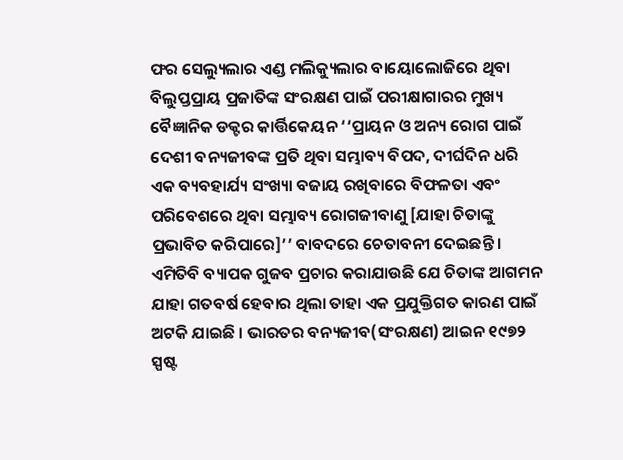ଫର ସେଲ୍ୟୁଲାର ଏଣ୍ଡ ମଲିକ୍ୟୁଲାର ବାୟୋଲୋଜିରେ ଥିବା ବିଲୁପ୍ତପ୍ରାୟ ପ୍ରଜାତିଙ୍କ ସଂରକ୍ଷଣ ପାଇଁ ପରୀକ୍ଷାଗାରର ମୁଖ୍ୟ ବୈଜ୍ଞାନିକ ଡକ୍ଟର କାର୍ତ୍ତିକେୟନ ‘‘ପ୍ରାୟନ ଓ ଅନ୍ୟ ରୋଗ ପାଇଁ ଦେଶୀ ବନ୍ୟଜୀବଙ୍କ ପ୍ରତି ଥିବା ସମ୍ଭାବ୍ୟ ବିପଦ, ଦୀର୍ଘଦିନ ଧରି ଏକ ବ୍ୟବହାର୍ଯ୍ୟ ସଂଖ୍ୟା ବଜାୟ ରଖିବାରେ ବିଫଳତା ଏବଂ ପରିବେଶରେ ଥିବା ସମ୍ଭାବ୍ୟ ରୋଗଜୀବାଣୁ [ଯାହା ଚିତାଙ୍କୁ ପ୍ରଭାବିତ କରିପାରେ]’’ ବାବଦରେ ଚେତାବନୀ ଦେଇଛନ୍ତି ।
ଏମିତିବି ବ୍ୟାପକ ଗୁଜବ ପ୍ରଚାର କରାଯାଉଛି ଯେ ଚିତାଙ୍କ ଆଗମନ ଯାହା ଗତବର୍ଷ ହେବାର ଥିଲା ତାହା ଏକ ପ୍ରଯୁକ୍ତିଗତ କାରଣ ପାଇଁ ଅଟକି ଯାଇଛି । ଭାରତର ବନ୍ୟଜୀବ(ସଂରକ୍ଷଣ) ଆଇନ ୧୯୭୨ ସ୍ପଷ୍ଟ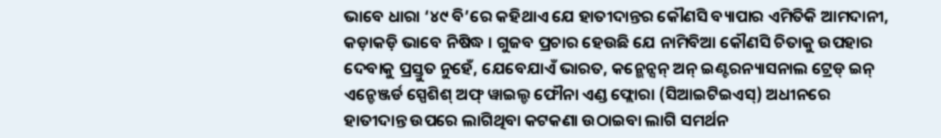ଭାବେ ଧାରା ‘୪୯ ବି’ରେ କହିଥାଏ ଯେ ହାତୀଦାନ୍ତର କୌଣସି ବ୍ୟାପାର ଏମିତିକି ଆମଦାନୀ, କଡ଼ାକଡ଼ି ଭାବେ ନିଷିଦ୍ଧ । ଗୁଜବ ପ୍ରଚାର ହେଉଛି ଯେ ନାମିବିଆ କୌଣସି ଚିତାକୁ ଉପହାର ଦେବାକୁ ପ୍ରସ୍ତୁତ ନୁହେଁ, ଯେବେଯାଏଁ ଭାରତ, କନ୍ଭେନ୍ସନ୍ ଅନ୍ ଇଣ୍ଟରନ୍ୟାସନାଲ ଟ୍ରେଡ୍ ଇନ୍ ଏନ୍ଡେଞ୍ଜର୍ଡ ସ୍ପେଶିଶ୍ ଅଫ୍ ୱାଇଲ୍ଡ ଫୌନା ଏଣ୍ଡ ଫ୍ଲୋରା (ସିଆଇଟିଇଏସ୍) ଅଧୀନରେ ହାତୀଦାନ୍ତ ଉପରେ ଲାଗିଥିବା କଟକଣା ଉଠାଇବା ଲାଗି ସମର୍ଥନ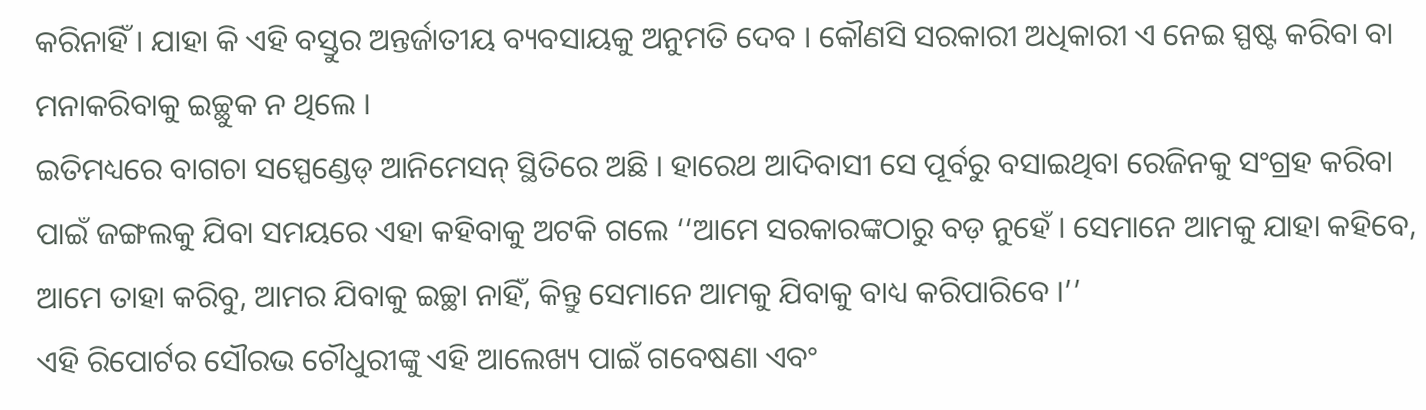କରିନାହିଁ । ଯାହା କି ଏହି ବସ୍ତୁର ଅନ୍ତର୍ଜାତୀୟ ବ୍ୟବସାୟକୁ ଅନୁମତି ଦେବ । କୌଣସି ସରକାରୀ ଅଧିକାରୀ ଏ ନେଇ ସ୍ପଷ୍ଟ କରିବା ବା ମନାକରିବାକୁ ଇଚ୍ଛୁକ ନ ଥିଲେ ।
ଇତିମଧ୍ୟରେ ବାଗଚା ସସ୍ପେଣ୍ଡେଡ୍ ଆନିମେସନ୍ ସ୍ଥିତିରେ ଅଛି । ହାରେଥ ଆଦିବାସୀ ସେ ପୂର୍ବରୁ ବସାଇଥିବା ରେଜିନକୁ ସଂଗ୍ରହ କରିବା ପାଇଁ ଜଙ୍ଗଲକୁ ଯିବା ସମୟରେ ଏହା କହିବାକୁ ଅଟକି ଗଲେ ‘‘ଆମେ ସରକାରଙ୍କଠାରୁ ବଡ଼ ନୁହେଁ । ସେମାନେ ଆମକୁ ଯାହା କହିବେ, ଆମେ ତାହା କରିବୁ, ଆମର ଯିବାକୁ ଇଚ୍ଛା ନାହିଁ, କିନ୍ତୁ ସେମାନେ ଆମକୁ ଯିବାକୁ ବାଧ୍ୟ କରିପାରିବେ ।’’
ଏହି ରିପୋର୍ଟର ସୌରଭ ଚୌଧୁରୀଙ୍କୁ ଏହି ଆଲେଖ୍ୟ ପାଇଁ ଗବେଷଣା ଏବଂ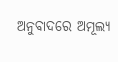ଅନୁବାଦରେ ଅମୂଲ୍ୟ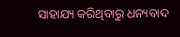ସାହାଯ୍ୟ କରିଥିବାରୁ ଧନ୍ୟବାଦ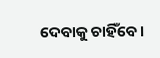ଦେବାକୁ ଚାହିଁବେ।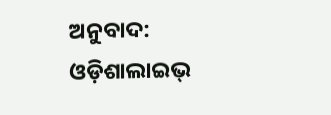ଅନୁବାଦ: ଓଡ଼ିଶାଲାଇଭ୍